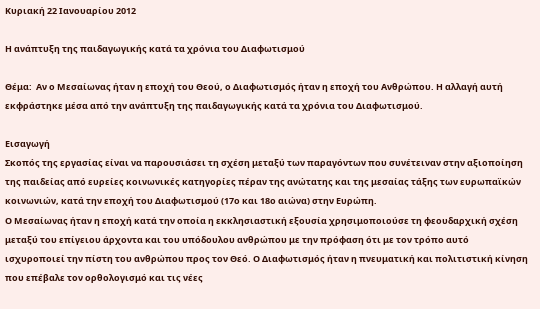Κυριακή 22 Ιανουαρίου 2012

Η ανάπτυξη της παιδαγωγικής κατά τα χρόνια του Διαφωτισμού

Θέμα:  Αν ο Μεσαίωνας ήταν η εποχή του Θεού, ο Διαφωτισμός ήταν η εποχή του Ανθρώπου. Η αλλαγή αυτή εκφράστηκε μέσα από την ανάπτυξη της παιδαγωγικής κατά τα χρόνια του Διαφωτισμού.

Εισαγωγή
Σκοπός της εργασίας είναι να παρουσιάσει τη σχέση μεταξύ των παραγόντων που συνέτειναν στην αξιοποίηση της παιδείας από ευρείες κοινωνικές κατηγορίες πέραν της ανώτατης και της μεσαίας τάξης των ευρωπαϊκών κοινωνιών, κατά την εποχή του Διαφωτισμού (17ο και 18ο αιώνα) στην Ευρώπη.
Ο Μεσαίωνας ήταν η εποχή κατά την οποία η εκκλησιαστική εξουσία χρησιμοποιούσε τη φεουδαρχική σχέση μεταξύ του επίγειου άρχοντα και του υπόδουλου ανθρώπου με την πρόφαση ότι με τον τρόπο αυτό ισχυροποιεί την πίστη του ανθρώπου προς τον Θεό. Ο Διαφωτισμός ήταν η πνευματική και πολιτιστική κίνηση που επέβαλε τον ορθολογισμό και τις νέες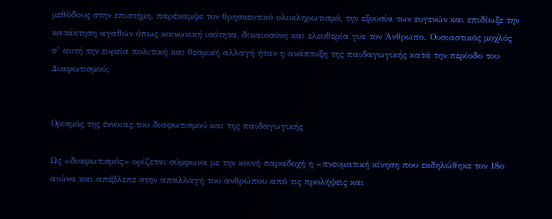μεθόδους στην επιστήμη, παρέκαμψε τον θρησκευτικό ολοκληρωτισμό, την εξουσία των ευγενών και επιδίωξε την κατάκτηση αγαθών όπως κοινωνική ισότητα, δικαιοσύνη και ελευθερία για τον Άνθρωπο. Ουσιαστικός μοχλός σ’ αυτή την ευρεία πολιτική και θεσμική αλλαγή ήταν η ανάπτυξη της παιδαγωγικής κατά την περίοδο του Διαφωτισμού;


Ορισμός της έννοιας του διαφωτισμού και της παιδαγωγικής

Ως «διαφωτισμός» ορίζεται σύμφωνα με την κοινή παραδοχή η «πνευματική κίνηση που εκδηλώθηκε τον 18ο αιώνα και απέβλεπε στην απαλλαγή του ανθρώπου από τις προλήψεις και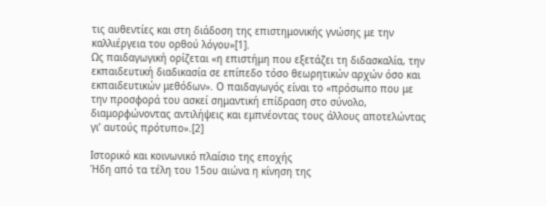τις αυθεντίες και στη διάδοση της επιστημονικής γνώσης με την καλλιέργεια του ορθού λόγου»[1].
Ως παιδαγωγική ορίζεται «η επιστήμη που εξετάζει τη διδασκαλία, την εκπαιδευτική διαδικασία σε επίπεδο τόσο θεωρητικών αρχών όσο και εκπαιδευτικών μεθόδων». Ο παιδαγωγός είναι το «πρόσωπο που με την προσφορά του ασκεί σημαντική επίδραση στο σύνολο, διαμορφώνοντας αντιλήψεις και εμπνέοντας τους άλλους αποτελώντας γι’ αυτούς πρότυπο».[2]

Ιστορικό και κοινωνικό πλαίσιο της εποχής
Ήδη από τα τέλη του 15ου αιώνα η κίνηση της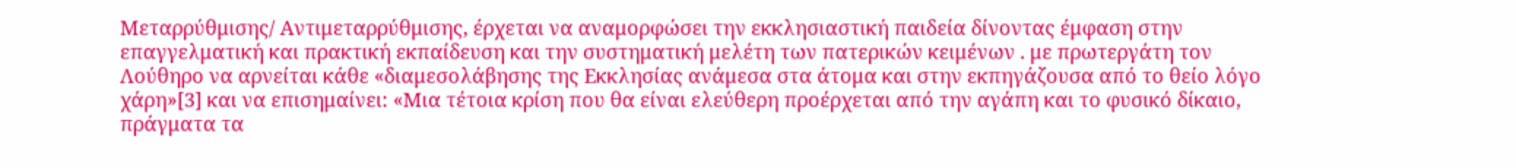Μεταρρύθμισης/ Αντιμεταρρύθμισης, έρχεται να αναμορφώσει την εκκλησιαστική παιδεία δίνοντας έμφαση στην επαγγελματική και πρακτική εκπαίδευση και την συστηματική μελέτη των πατερικών κειμένων . με πρωτεργάτη τον Λούθηρο να αρνείται κάθε «διαμεσολάβησης της Εκκλησίας ανάμεσα στα άτομα και στην εκπηγάζουσα από το θείο λόγο χάρη»[3] και να επισημαίνει: «Μια τέτοια κρίση που θα είναι ελεύθερη προέρχεται από την αγάπη και το φυσικό δίκαιο, πράγματα τα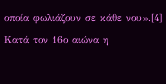οποία φωλιάζουν σε κάθε νου».[4] Κατά τον 16ο αιώνα η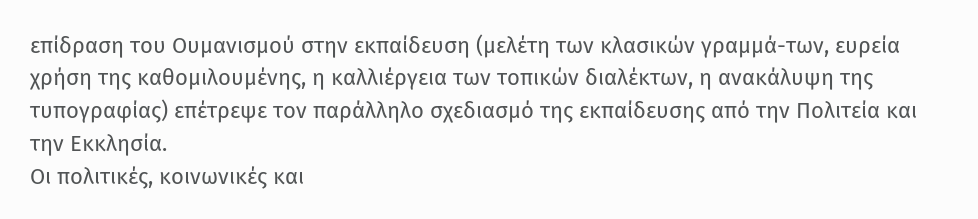επίδραση του Ουμανισμού στην εκπαίδευση (μελέτη των κλασικών γραμμά-των, ευρεία χρήση της καθομιλουμένης, η καλλιέργεια των τοπικών διαλέκτων, η ανακάλυψη της τυπογραφίας) επέτρεψε τον παράλληλο σχεδιασμό της εκπαίδευσης από την Πολιτεία και την Εκκλησία.
Οι πολιτικές, κοινωνικές και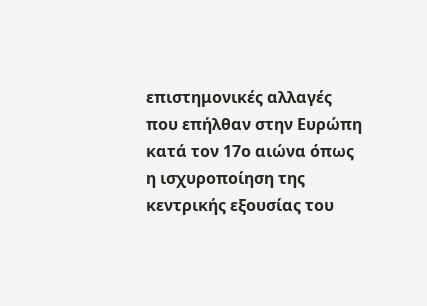επιστημονικές αλλαγές που επήλθαν στην Ευρώπη κατά τον 17ο αιώνα όπως η ισχυροποίηση της κεντρικής εξουσίας του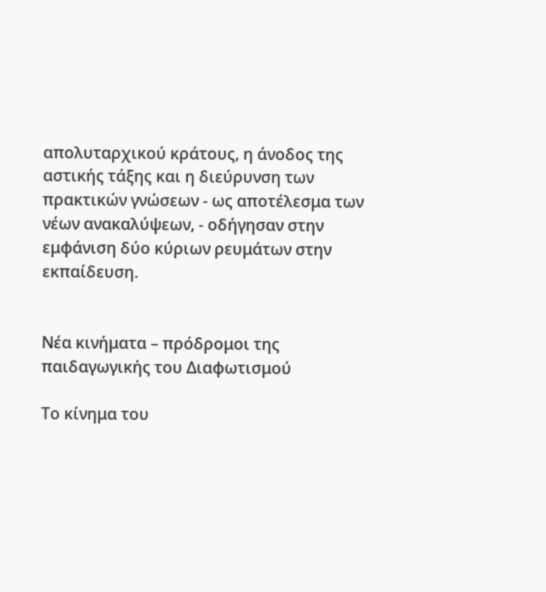απολυταρχικού κράτους, η άνοδος της αστικής τάξης και η διεύρυνση των πρακτικών γνώσεων - ως αποτέλεσμα των νέων ανακαλύψεων, - οδήγησαν στην εμφάνιση δύο κύριων ρευμάτων στην εκπαίδευση.


Νέα κινήματα – πρόδρομοι της παιδαγωγικής του Διαφωτισμού

Το κίνημα του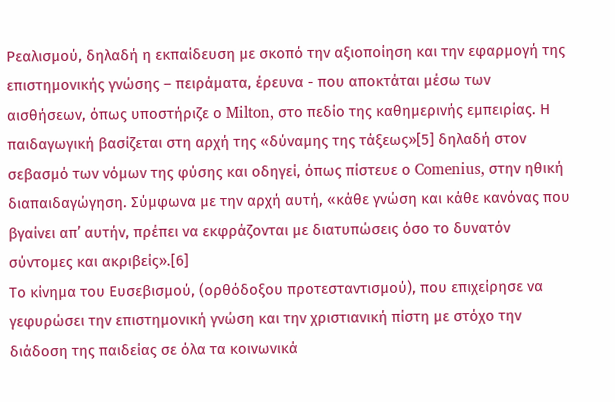Ρεαλισμού, δηλαδή η εκπαίδευση με σκοπό την αξιοποίηση και την εφαρμογή της επιστημονικής γνώσης – πειράματα, έρευνα - που αποκτάται μέσω των αισθήσεων, όπως υποστήριζε ο Milton, στο πεδίο της καθημερινής εμπειρίας. Η παιδαγωγική βασίζεται στη αρχή της «δύναμης της τάξεως»[5] δηλαδή στον σεβασμό των νόμων της φύσης και οδηγεί, όπως πίστευε ο Comenius, στην ηθική διαπαιδαγώγηση. Σύμφωνα με την αρχή αυτή, «κάθε γνώση και κάθε κανόνας που βγαίνει απ’ αυτήν, πρέπει να εκφράζονται με διατυπώσεις όσο το δυνατόν σύντομες και ακριβείς».[6]
Το κίνημα του Ευσεβισμού, (ορθόδοξου προτεσταντισμού), που επιχείρησε να γεφυρώσει την επιστημονική γνώση και την χριστιανική πίστη με στόχο την διάδοση της παιδείας σε όλα τα κοινωνικά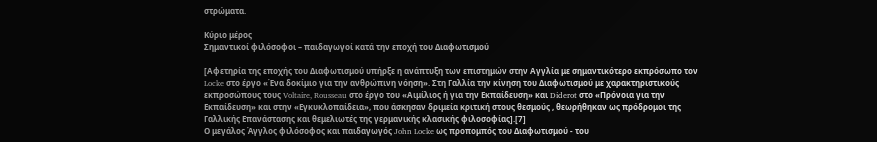στρώματα.

Κύριο μέρος
Σημαντικοί φιλόσοφοι – παιδαγωγοί κατά την εποχή του Διαφωτισμού

[Αφετηρία της εποχής του Διαφωτισμού υπήρξε η ανάπτυξη των επιστημών στην Αγγλία με σημαντικότερο εκπρόσωπο τον Locke στο έργο «Ένα δοκίμιο για την ανθρώπινη νόηση». Στη Γαλλία την κίνηση του Διαφωτισμού με χαρακτηριστικούς εκπροσώπους τους Voltaire, Rousseau στο έργο του «Αιμίλιος ή για την Εκπαίδευση» και Diderot στο «Πρόνοια για την Εκπαίδευση» και στην «Εγκυκλοπαίδεια», που άσκησαν δριμεία κριτική στους θεσμούς , θεωρήθηκαν ως πρόδρομοι της Γαλλικής Επανάστασης και θεμελιωτές της γερμανικής κλασικής φιλοσοφίας].[7]
Ο μεγάλος Άγγλος φιλόσοφος και παιδαγωγός John Locke ως προπομπός του Διαφωτισμού - του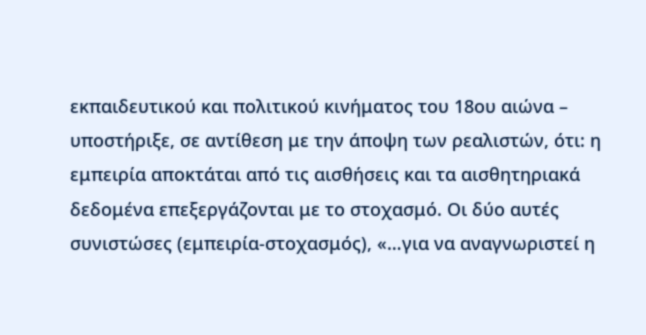εκπαιδευτικού και πολιτικού κινήματος του 18ου αιώνα – υποστήριξε, σε αντίθεση με την άποψη των ρεαλιστών, ότι: η εμπειρία αποκτάται από τις αισθήσεις και τα αισθητηριακά δεδομένα επεξεργάζονται με το στοχασμό. Οι δύο αυτές συνιστώσες (εμπειρία-στοχασμός), «…για να αναγνωριστεί η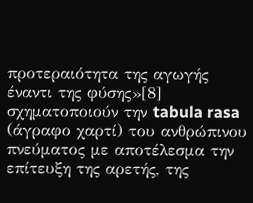προτεραιότητα της αγωγής έναντι της φύσης»[8] σχηματοποιούν την tabula rasa (άγραφο χαρτί) του ανθρώπινου πνεύματος με αποτέλεσμα την επίτευξη της αρετής, της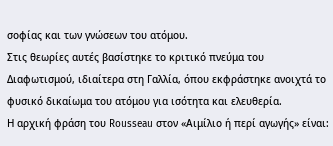σοφίας και των γνώσεων του ατόμου.
Στις θεωρίες αυτές βασίστηκε το κριτικό πνεύμα του Διαφωτισμού, ιδιαίτερα στη Γαλλία, όπου εκφράστηκε ανοιχτά το φυσικό δικαίωμα του ατόμου για ισότητα και ελευθερία.
Η αρχική φράση του Rousseau στον «Αιμίλιο ή περί αγωγής» είναι: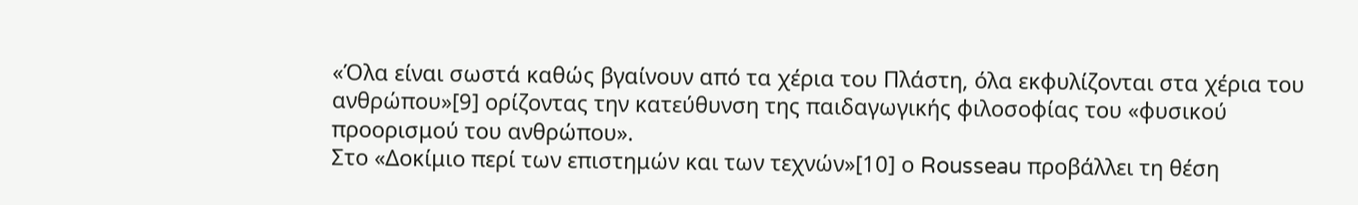«Όλα είναι σωστά καθώς βγαίνουν από τα χέρια του Πλάστη, όλα εκφυλίζονται στα χέρια του ανθρώπου»[9] ορίζοντας την κατεύθυνση της παιδαγωγικής φιλοσοφίας του «φυσικού προορισμού του ανθρώπου».
Στο «Δοκίμιο περί των επιστημών και των τεχνών»[10] ο Rousseau προβάλλει τη θέση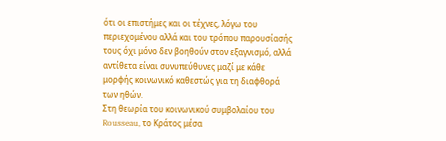ότι οι επιστήμες και οι τέχνες, λόγω του περιεχομένου αλλά και του τρόπου παρουσίασής τους όχι μόνο δεν βοηθούν στον εξαγνισμό, αλλά αντίθετα είναι συνυπεύθυνες μαζί με κάθε μορφής κοινωνικό καθεστώς για τη διαφθορά των ηθών.
Στη θεωρία του κοινωνικού συμβολαίου του Rousseau, το Κράτος μέσα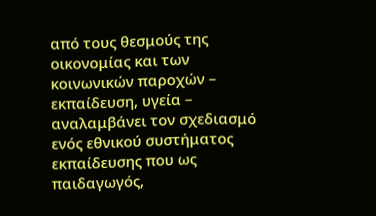από τους θεσμούς της οικονομίας και των κοινωνικών παροχών – εκπαίδευση, υγεία – αναλαμβάνει τον σχεδιασμό ενός εθνικού συστήματος εκπαίδευσης που ως παιδαγωγός,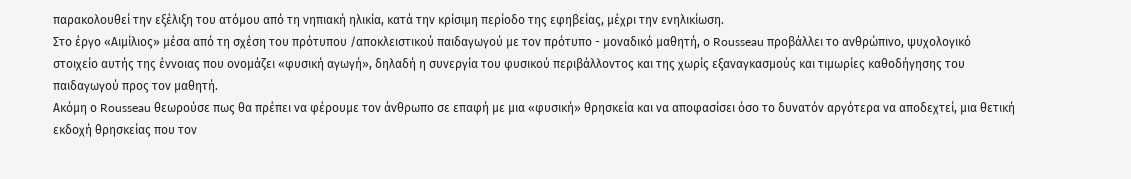παρακολουθεί την εξέλιξη του ατόμου από τη νηπιακή ηλικία, κατά την κρίσιμη περίοδο της εφηβείας, μέχρι την ενηλικίωση.
Στο έργο «Αιμίλιος» μέσα από τη σχέση του πρότυπου /αποκλειστικού παιδαγωγού με τον πρότυπο - μοναδικό μαθητή, ο Rousseau προβάλλει το ανθρώπινο, ψυχολογικό στοιχείο αυτής της έννοιας που ονομάζει «φυσική αγωγή», δηλαδή η συνεργία του φυσικού περιβάλλοντος και της χωρίς εξαναγκασμούς και τιμωρίες καθοδήγησης του παιδαγωγού προς τον μαθητή.
Ακόμη ο Rousseau θεωρούσε πως θα πρέπει να φέρουμε τον άνθρωπο σε επαφή με μια «φυσική» θρησκεία και να αποφασίσει όσο το δυνατόν αργότερα να αποδεχτεί, μια θετική εκδοχή θρησκείας που τον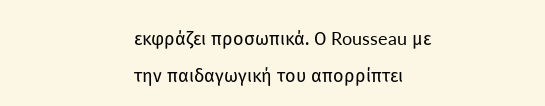εκφράζει προσωπικά. Ο Rousseau με την παιδαγωγική του απορρίπτει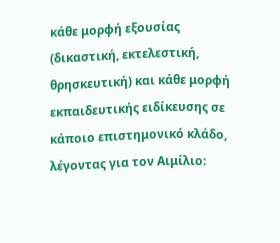κάθε μορφή εξουσίας (δικαστική, εκτελεστική, θρησκευτική) και κάθε μορφή εκπαιδευτικής ειδίκευσης σε κάποιο επιστημονικό κλάδο, λέγοντας για τον Αιμίλιο: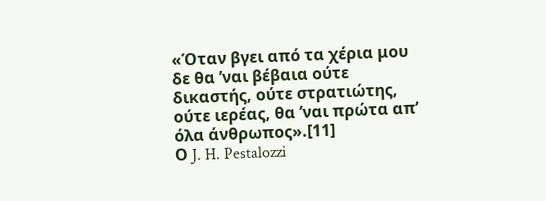«Όταν βγει από τα χέρια μου δε θα ’ναι βέβαια ούτε δικαστής, ούτε στρατιώτης, ούτε ιερέας, θα ’ναι πρώτα απ’ όλα άνθρωπος».[11]
Ο J. H. Pestalozzi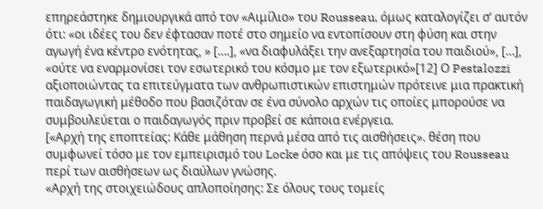επηρεάστηκε δημιουργικά από τον «Αιμίλιο» του Rousseau, όμως καταλογίζει σ’ αυτόν ότι: «οι ιδέες του δεν έφτασαν ποτέ στο σημείο να εντοπίσουν στη φύση και στην αγωγή ένα κέντρο ενότητας, » [….], «να διαφυλάξει την ανεξαρτησία του παιδιού», […], «ούτε να εναρμονίσει τον εσωτερικό του κόσμο με τον εξωτερικό»[12] Ο Pestalozzi αξιοποιώντας τα επιτεύγματα των ανθρωπιστικών επιστημών πρότεινε μια πρακτική παιδαγωγική μέθοδο που βασιζόταν σε ένα σύνολο αρχών τις οποίες μπορούσε να συμβουλεύεται ο παιδαγωγός πριν προβεί σε κάποια ενέργεια.
[«Αρχή της εποπτείας: Κάθε μάθηση περνά μέσα από τις αισθήσεις». θέση που συμφωνεί τόσο με τον εμπειρισμό του Locke όσο και με τις απόψεις του Rousseau περί των αισθήσεων ως διαύλων γνώσης.
«Αρχή της στοιχειώδους απλοποίησης: Σε όλους τους τομείς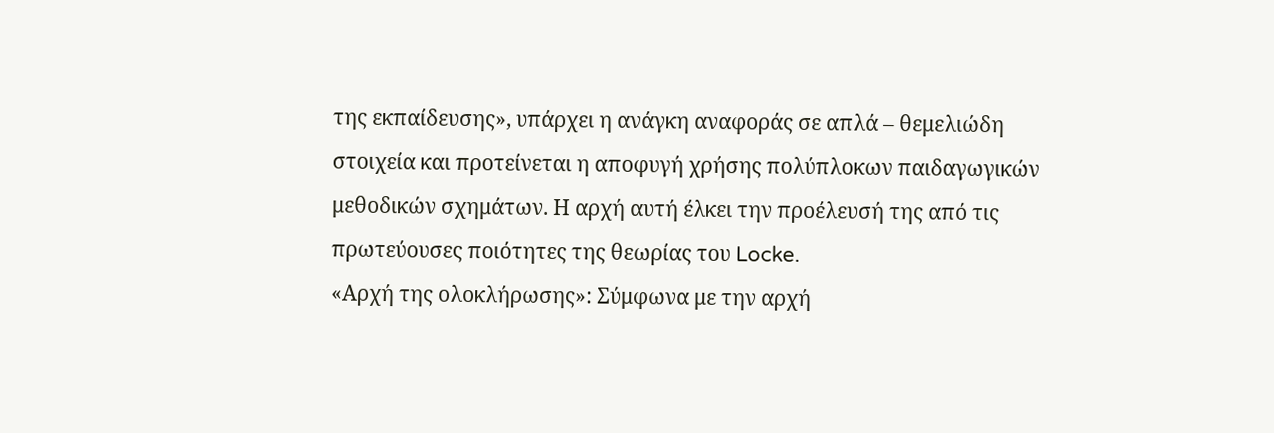της εκπαίδευσης», υπάρχει η ανάγκη αναφοράς σε απλά – θεμελιώδη στοιχεία και προτείνεται η αποφυγή χρήσης πολύπλοκων παιδαγωγικών μεθοδικών σχημάτων. Η αρχή αυτή έλκει την προέλευσή της από τις πρωτεύουσες ποιότητες της θεωρίας του Locke.
«Αρχή της ολοκλήρωσης»: Σύμφωνα με την αρχή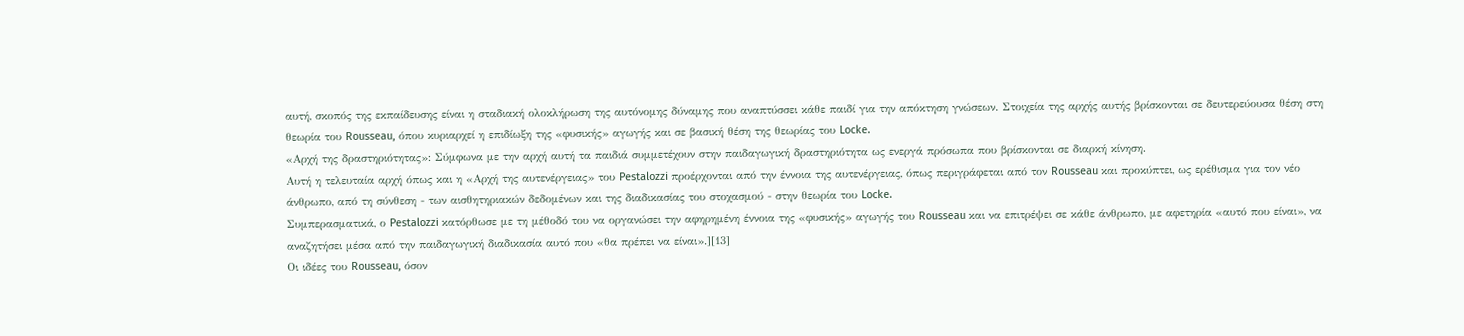αυτή, σκοπός της εκπαίδευσης είναι η σταδιακή ολοκλήρωση της αυτόνομης δύναμης που αναπτύσσει κάθε παιδί για την απόκτηση γνώσεων. Στοιχεία της αρχής αυτής βρίσκονται σε δευτερεύουσα θέση στη θεωρία του Rousseau, όπου κυριαρχεί η επιδίωξη της «φυσικής» αγωγής και σε βασική θέση της θεωρίας του Locke.
«Αρχή της δραστηριότητας»: Σύμφωνα με την αρχή αυτή τα παιδιά συμμετέχουν στην παιδαγωγική δραστηριότητα ως ενεργά πρόσωπα που βρίσκονται σε διαρκή κίνηση.
Αυτή η τελευταία αρχή όπως και η «Αρχή της αυτενέργειας» του Pestalozzi προέρχονται από την έννοια της αυτενέργειας, όπως περιγράφεται από τον Rousseau και προκύπτει, ως ερέθισμα για τον νέο άνθρωπο, από τη σύνθεση - των αισθητηριακών δεδομένων και της διαδικασίας του στοχασμού - στην θεωρία του Locke.
Συμπερασματικά, ο Pestalozzi κατόρθωσε με τη μέθοδό του να οργανώσει την αφηρημένη έννοια της «φυσικής» αγωγής του Rousseau και να επιτρέψει σε κάθε άνθρωπο, με αφετηρία «αυτό που είναι», να αναζητήσει μέσα από την παιδαγωγική διαδικασία αυτό που «θα πρέπει να είναι».][13]
Οι ιδέες του Rousseau, όσον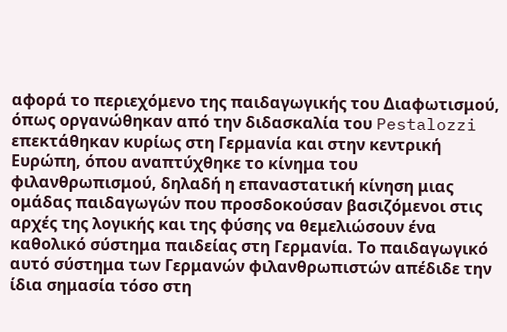αφορά το περιεχόμενο της παιδαγωγικής του Διαφωτισμού, όπως οργανώθηκαν από την διδασκαλία του Pestalozzi επεκτάθηκαν κυρίως στη Γερμανία και στην κεντρική Ευρώπη, όπου αναπτύχθηκε το κίνημα του φιλανθρωπισμού, δηλαδή η επαναστατική κίνηση μιας ομάδας παιδαγωγών που προσδοκούσαν βασιζόμενοι στις αρχές της λογικής και της φύσης να θεμελιώσουν ένα καθολικό σύστημα παιδείας στη Γερμανία. Το παιδαγωγικό αυτό σύστημα των Γερμανών φιλανθρωπιστών απέδιδε την ίδια σημασία τόσο στη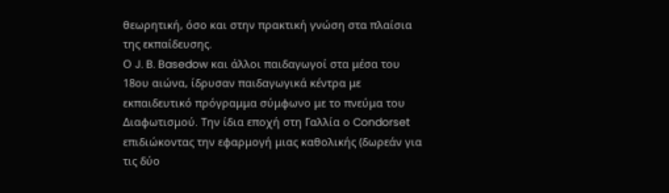θεωρητική, όσο και στην πρακτική γνώση στα πλαίσια της εκπαίδευσης.
Ο J. B. Basedow και άλλοι παιδαγωγοί στα μέσα του 18ου αιώνα, ίδρυσαν παιδαγωγικά κέντρα με εκπαιδευτικό πρόγραμμα σύμφωνο με το πνεύμα του Διαφωτισμού. Την ίδια εποχή στη Γαλλία ο Condorset επιδιώκοντας την εφαρμογή μιας καθολικής (δωρεάν για τις δύο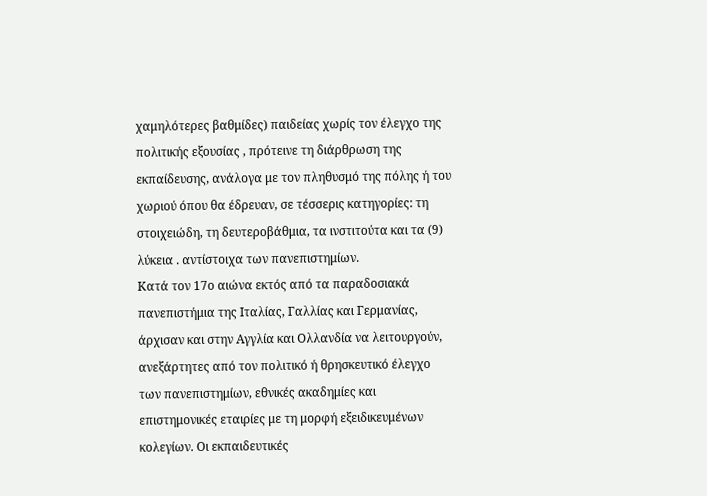χαμηλότερες βαθμίδες) παιδείας χωρίς τον έλεγχο της πολιτικής εξουσίας , πρότεινε τη διάρθρωση της εκπαίδευσης, ανάλογα με τον πληθυσμό της πόλης ή του χωριού όπου θα έδρευαν, σε τέσσερις κατηγορίες: τη στοιχειώδη, τη δευτεροβάθμια, τα ινστιτούτα και τα (9) λύκεια . αντίστοιχα των πανεπιστημίων.
Κατά τον 17ο αιώνα εκτός από τα παραδοσιακά πανεπιστήμια της Ιταλίας, Γαλλίας και Γερμανίας, άρχισαν και στην Αγγλία και Ολλανδία να λειτουργούν, ανεξάρτητες από τον πολιτικό ή θρησκευτικό έλεγχο των πανεπιστημίων, εθνικές ακαδημίες και επιστημονικές εταιρίες με τη μορφή εξειδικευμένων κολεγίων. Οι εκπαιδευτικές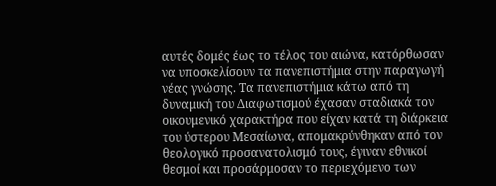αυτές δομές έως το τέλος του αιώνα, κατόρθωσαν να υποσκελίσουν τα πανεπιστήμια στην παραγωγή νέας γνώσης. Τα πανεπιστήμια κάτω από τη δυναμική του Διαφωτισμού έχασαν σταδιακά τον οικουμενικό χαρακτήρα που είχαν κατά τη διάρκεια του ύστερου Μεσαίωνα, απομακρύνθηκαν από τον θεολογικό προσανατολισμό τους, έγιναν εθνικοί θεσμοί και προσάρμοσαν το περιεχόμενο των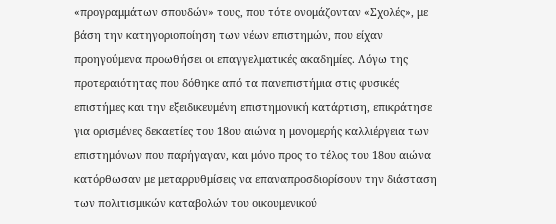«προγραμμάτων σπουδών» τους, που τότε ονομάζονταν «Σχολές», με βάση την κατηγοριοποίηση των νέων επιστημών, που είχαν προηγούμενα προωθήσει οι επαγγελματικές ακαδημίες. Λόγω της προτεραιότητας που δόθηκε από τα πανεπιστήμια στις φυσικές επιστήμες και την εξειδικευμένη επιστημονική κατάρτιση, επικράτησε για ορισμένες δεκαετίες του 18ου αιώνα η μονομερής καλλιέργεια των επιστημόνων που παρήγαγαν, και μόνο προς το τέλος του 18ου αιώνα κατόρθωσαν με μεταρρυθμίσεις να επαναπροσδιορίσουν την διάσταση των πολιτισμικών καταβολών του οικουμενικού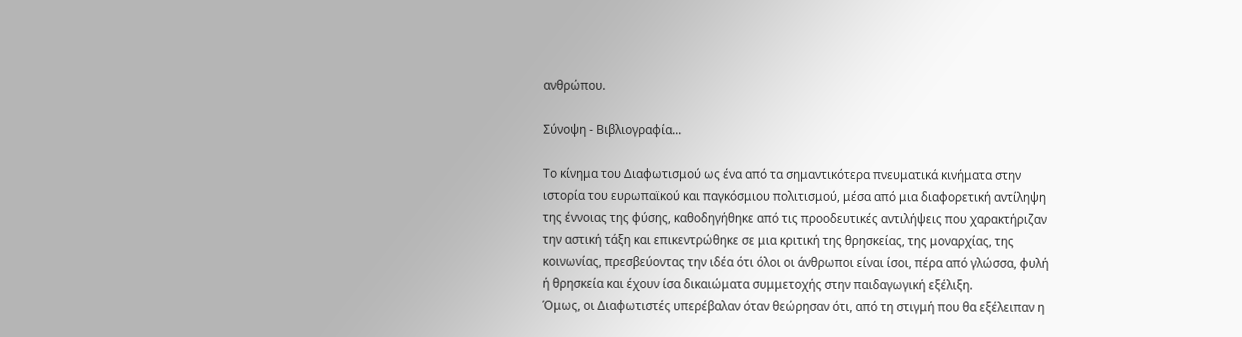ανθρώπου.

Σύνοψη - Βιβλιογραφία...

Το κίνημα του Διαφωτισμού ως ένα από τα σημαντικότερα πνευματικά κινήματα στην ιστορία του ευρωπαϊκού και παγκόσμιου πολιτισμού, μέσα από μια διαφορετική αντίληψη της έννοιας της φύσης, καθοδηγήθηκε από τις προοδευτικές αντιλήψεις που χαρακτήριζαν την αστική τάξη και επικεντρώθηκε σε μια κριτική της θρησκείας, της μοναρχίας, της κοινωνίας, πρεσβεύοντας την ιδέα ότι όλοι οι άνθρωποι είναι ίσοι, πέρα από γλώσσα, φυλή ή θρησκεία και έχουν ίσα δικαιώματα συμμετοχής στην παιδαγωγική εξέλιξη.
Όμως, οι Διαφωτιστές υπερέβαλαν όταν θεώρησαν ότι, από τη στιγμή που θα εξέλειπαν η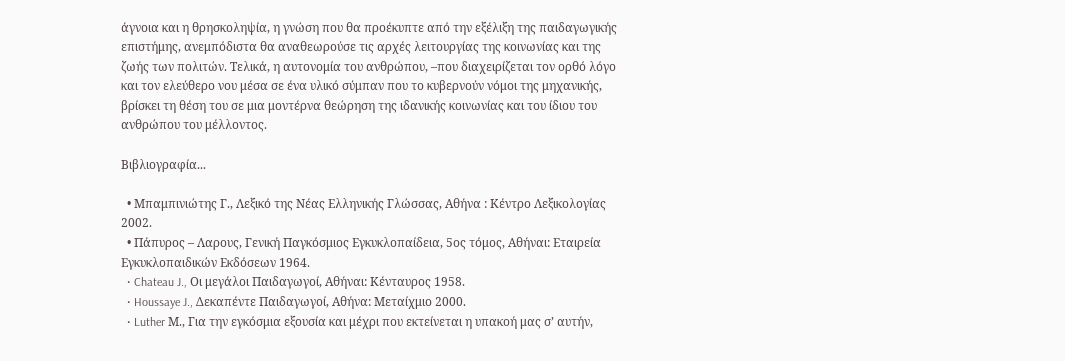άγνοια και η θρησκοληψία, η γνώση που θα προέκυπτε από την εξέλιξη της παιδαγωγικής επιστήμης, ανεμπόδιστα θα αναθεωρούσε τις αρχές λειτουργίας της κοινωνίας και της ζωής των πολιτών. Τελικά, η αυτονομία του ανθρώπου, –που διαχειρίζεται τον ορθό λόγο και τον ελεύθερο νου μέσα σε ένα υλικό σύμπαν που το κυβερνούν νόμοι της μηχανικής, βρίσκει τη θέση του σε μια μοντέρνα θεώρηση της ιδανικής κοινωνίας και του ίδιου του ανθρώπου του μέλλοντος.

Βιβλιογραφία...

  • Μπαμπινιώτης Γ., Λεξικό της Νέας Ελληνικής Γλώσσας, Αθήνα : Κέντρο Λεξικολογίας 2002.
  • Πάπυρος – Λαρους, Γενική Παγκόσμιος Εγκυκλοπαίδεια, 5ος τόμος, Αθήναι: Εταιρεία Εγκυκλοπαιδικών Εκδόσεων 1964.
  • Chateau J., Οι μεγάλοι Παιδαγωγοί, Αθήναι: Κένταυρος 1958.
  • Houssaye J., Δεκαπέντε Παιδαγωγοί, Αθήνα: Μεταίχμιο 2000.
  • Luther Μ., Για την εγκόσμια εξουσία και μέχρι που εκτείνεται η υπακοή μας σ’ αυτήν,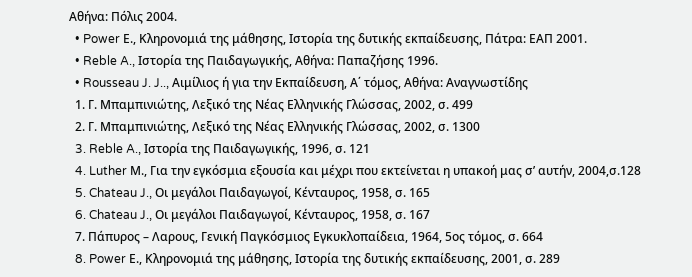Αθήνα: Πόλις 2004.
  • Power Ε., Κληρονομιά της μάθησης, Ιστορία της δυτικής εκπαίδευσης, Πάτρα: ΕΑΠ 2001.
  • Reble A., Ιστορία της Παιδαγωγικής, Αθήνα: Παπαζήσης 1996.
  • Rousseau J. J.., Αιμίλιος ή για την Εκπαίδευση, Α΄ τόμος, Αθήνα: Αναγνωστίδης
  1. Γ. Μπαμπινιώτης, Λεξικό της Νέας Ελληνικής Γλώσσας, 2002, σ. 499
  2. Γ. Μπαμπινιώτης, Λεξικό της Νέας Ελληνικής Γλώσσας, 2002, σ. 1300
  3. Reble A., Ιστορία της Παιδαγωγικής, 1996, σ. 121
  4. Luther Μ., Για την εγκόσμια εξουσία και μέχρι που εκτείνεται η υπακοή μας σ’ αυτήν, 2004,σ.128
  5. Chateau J., Οι μεγάλοι Παιδαγωγοί, Κένταυρος, 1958, σ. 165
  6. Chateau J., Οι μεγάλοι Παιδαγωγοί, Κένταυρος, 1958, σ. 167
  7. Πάπυρος – Λαρους, Γενική Παγκόσμιος Εγκυκλοπαίδεια, 1964, 5ος τόμος, σ. 664
  8. Power Ε., Κληρονομιά της μάθησης, Ιστορία της δυτικής εκπαίδευσης, 2001, σ. 289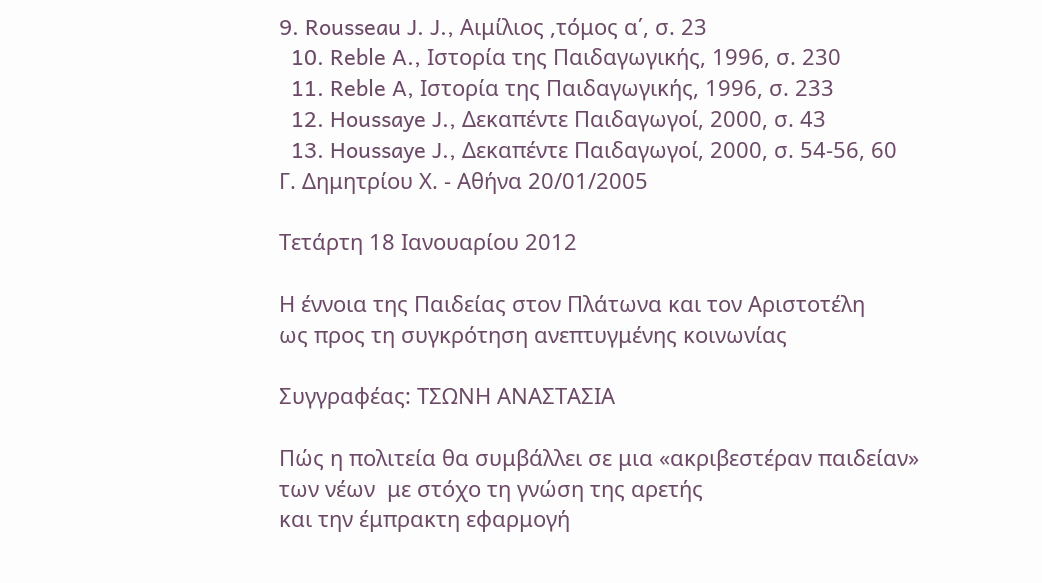9. Rousseau J. J., Αιμίλιος ,τόμος α΄, σ. 23
  10. Reble A., Ιστορία της Παιδαγωγικής, 1996, σ. 230
  11. Reble A, Ιστορία της Παιδαγωγικής, 1996, σ. 233
  12. Houssaye J., Δεκαπέντε Παιδαγωγοί, 2000, σ. 43
  13. Houssaye J., Δεκαπέντε Παιδαγωγοί, 2000, σ. 54-56, 60
Γ. Δημητρίου Χ. - Αθήνα 20/01/2005

Τετάρτη 18 Ιανουαρίου 2012

Η έννοια της Παιδείας στον Πλάτωνα και τον Αριστοτέλη
ως προς τη συγκρότηση ανεπτυγμένης κοινωνίας

Συγγραφέας: ΤΣΩΝΗ ΑΝΑΣΤΑΣΙΑ

Πώς η πολιτεία θα συμβάλλει σε μια «ακριβεστέραν παιδείαν»
των νέων  με στόχο τη γνώση της αρετής
και την έμπρακτη εφαρμογή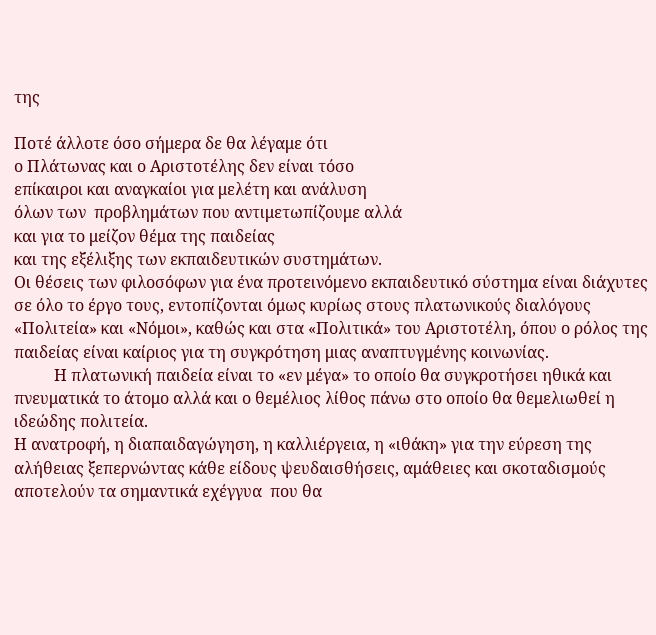της

Ποτέ άλλοτε όσο σήμερα δε θα λέγαμε ότι
ο Πλάτωνας και ο Αριστοτέλης δεν είναι τόσο
επίκαιροι και αναγκαίοι για μελέτη και ανάλυση
όλων των  προβλημάτων που αντιμετωπίζουμε αλλά
και για το μείζον θέμα της παιδείας
και της εξέλιξης των εκπαιδευτικών συστημάτων.
Οι θέσεις των φιλοσόφων για ένα προτεινόμενο εκπαιδευτικό σύστημα είναι διάχυτες σε όλο το έργο τους, εντοπίζονται όμως κυρίως στους πλατωνικούς διαλόγους «Πολιτεία» και «Νόμοι», καθώς και στα «Πολιτικά» του Αριστοτέλη, όπου ο ρόλος της παιδείας είναι καίριος για τη συγκρότηση μιας αναπτυγμένης κοινωνίας.
          Η πλατωνική παιδεία είναι το «εν μέγα» το οποίο θα συγκροτήσει ηθικά και πνευματικά το άτομο αλλά και ο θεμέλιος λίθος πάνω στο οποίο θα θεμελιωθεί η ιδεώδης πολιτεία.
Η ανατροφή, η διαπαιδαγώγηση, η καλλιέργεια, η «ιθάκη» για την εύρεση της αλήθειας ξεπερνώντας κάθε είδους ψευδαισθήσεις, αμάθειες και σκοταδισμούς  αποτελούν τα σημαντικά εχέγγυα  που θα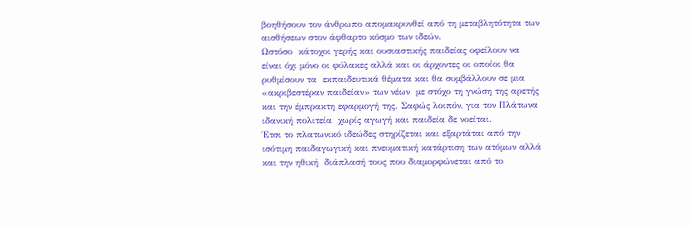βοηθήσουν τον άνθρωπο απομακρυνθεί από τη μεταβλητότητα των αισθήσεων στον άφθαρτο κόσμο των ιδεών.
Ωστόσο  κάτοχοι γερής και ουσιαστικής παιδείας οφείλουν να είναι όχι μόνο οι φύλακες αλλά και οι άρχοντες οι οποίοι θα ρυθμίσουν τα  εκπαιδευτικά θέματα και θα συμβάλλουν σε μια «ακριβεστέραν παιδείαν» των νέων  με στόχο τη γνώση της αρετής  και την έμπρακτη εφαρμογή της. Σαφώς λοιπόν, για τον Πλάτωνα ιδανική πολιτεία  χωρίς αγωγή και παιδεία δε νοείται.
Έτσι το πλατωνικό ιδεώδες στηρίζεται και εξαρτάται από την ισότιμη παιδαγωγική και πνευματική κατάρτιση των ατόμων αλλά και την ηθική  διάπλασή τους που διαμορφώνεται από το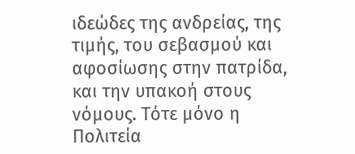ιδεώδες της ανδρείας, της τιμής, του σεβασμού και αφοσίωσης στην πατρίδα, και την υπακοή στους νόμους. Τότε μόνο η Πολιτεία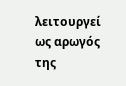λειτουργεί ως αρωγός της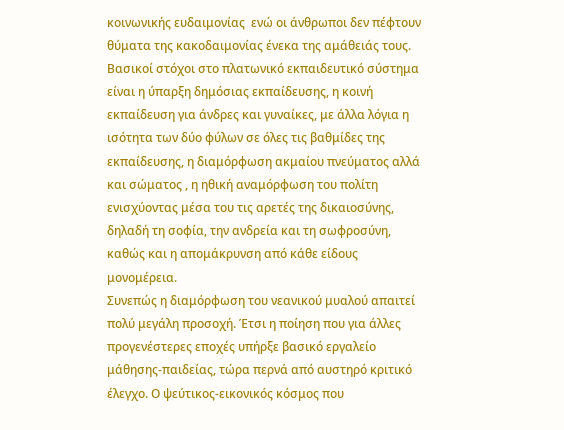κοινωνικής ευδαιμονίας  ενώ οι άνθρωποι δεν πέφτουν θύματα της κακοδαιμονίας ένεκα της αμάθειάς τους.
Βασικοί στόχοι στο πλατωνικό εκπαιδευτικό σύστημα είναι η ύπαρξη δημόσιας εκπαίδευσης, η κοινή εκπαίδευση για άνδρες και γυναίκες, με άλλα λόγια η ισότητα των δύο φύλων σε όλες τις βαθμίδες της εκπαίδευσης, η διαμόρφωση ακμαίου πνεύματος αλλά και σώματος , η ηθική αναμόρφωση του πολίτη ενισχύοντας μέσα του τις αρετές της δικαιοσύνης, δηλαδή τη σοφία, την ανδρεία και τη σωφροσύνη, καθώς και η απομάκρυνση από κάθε είδους μονομέρεια.
Συνεπώς η διαμόρφωση του νεανικού μυαλού απαιτεί πολύ μεγάλη προσοχή. Έτσι η ποίηση που για άλλες προγενέστερες εποχές υπήρξε βασικό εργαλείο μάθησης-παιδείας, τώρα περνά από αυστηρό κριτικό έλεγχο. Ο ψεύτικος-εικονικός κόσμος που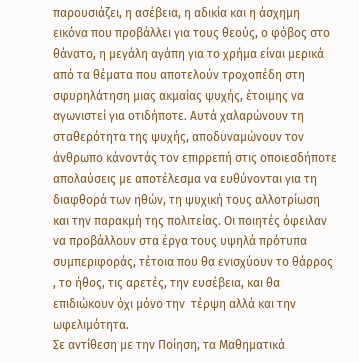παρουσιάζει, η ασέβεια, η αδικία και η άσχημη εικόνα που προβάλλει για τους θεούς, ο φόβος στο θάνατο, η μεγάλη αγάπη για το χρήμα είναι μερικά από τα θέματα που αποτελούν τροχοπέδη στη σφυρηλάτηση μιας ακμαίας ψυχής, έτοιμης να αγωνιστεί για οτιδήποτε. Αυτά χαλαρώνουν τη σταθερότητα της ψυχής, αποδυναμώνουν τον άνθρωπο κάνοντάς τον επιρρεπή στις οποιεσδήποτε απολαύσεις με αποτέλεσμα να ευθύνονται για τη διαφθορά των ηθών, τη ψυχική τους αλλοτρίωση και την παρακμή της πολιτείας. Οι ποιητές όφειλαν να προβάλλουν στα έργα τους υψηλά πρότυπα συμπεριφοράς, τέτοια που θα ενισχύουν το θάρρος , το ήθος, τις αρετές, την ευσέβεια, και θα επιδιώκουν όχι μόνο την  τέρψη αλλά και την ωφελιμότητα.
Σε αντίθεση με την Ποίηση, τα Μαθηματικά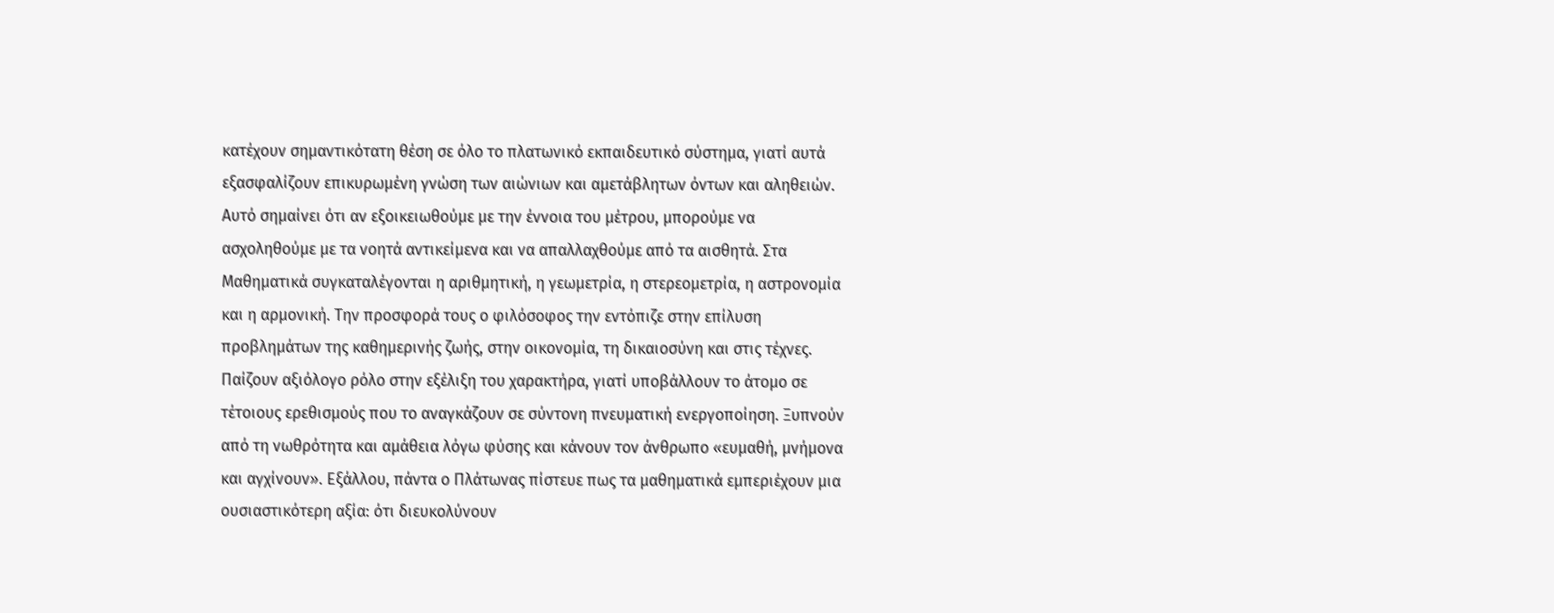κατέχουν σημαντικότατη θέση σε όλο το πλατωνικό εκπαιδευτικό σύστημα, γιατί αυτά εξασφαλίζουν επικυρωμένη γνώση των αιώνιων και αμετάβλητων όντων και αληθειών. Αυτό σημαίνει ότι αν εξοικειωθούμε με την έννοια του μέτρου, μπορούμε να ασχοληθούμε με τα νοητά αντικείμενα και να απαλλαχθούμε από τα αισθητά. Στα Μαθηματικά συγκαταλέγονται η αριθμητική, η γεωμετρία, η στερεομετρία, η αστρονομία και η αρμονική. Την προσφορά τους ο φιλόσοφος την εντόπιζε στην επίλυση προβλημάτων της καθημερινής ζωής, στην οικονομία, τη δικαιοσύνη και στις τέχνες. Παίζουν αξιόλογο ρόλο στην εξέλιξη του χαρακτήρα, γιατί υποβάλλουν το άτομο σε τέτοιους ερεθισμούς που το αναγκάζουν σε σύντονη πνευματική ενεργοποίηση. Ξυπνούν από τη νωθρότητα και αμάθεια λόγω φύσης και κάνουν τον άνθρωπο «ευμαθή, μνήμονα και αγχίνουν». Εξάλλου, πάντα ο Πλάτωνας πίστευε πως τα μαθηματικά εμπεριέχουν μια ουσιαστικότερη αξία: ότι διευκολύνουν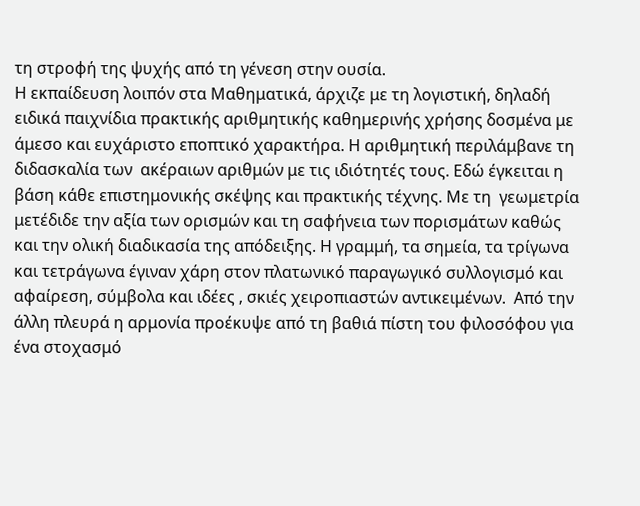τη στροφή της ψυχής από τη γένεση στην ουσία.
Η εκπαίδευση λοιπόν στα Μαθηματικά, άρχιζε με τη λογιστική, δηλαδή ειδικά παιχνίδια πρακτικής αριθμητικής καθημερινής χρήσης δοσμένα με άμεσο και ευχάριστο εποπτικό χαρακτήρα. Η αριθμητική περιλάμβανε τη διδασκαλία των  ακέραιων αριθμών με τις ιδιότητές τους. Εδώ έγκειται η βάση κάθε επιστημονικής σκέψης και πρακτικής τέχνης. Με τη  γεωμετρία μετέδιδε την αξία των ορισμών και τη σαφήνεια των πορισμάτων καθώς και την ολική διαδικασία της απόδειξης. Η γραμμή, τα σημεία, τα τρίγωνα και τετράγωνα έγιναν χάρη στον πλατωνικό παραγωγικό συλλογισμό και αφαίρεση, σύμβολα και ιδέες , σκιές χειροπιαστών αντικειμένων.  Από την άλλη πλευρά η αρμονία προέκυψε από τη βαθιά πίστη του φιλοσόφου για ένα στοχασμό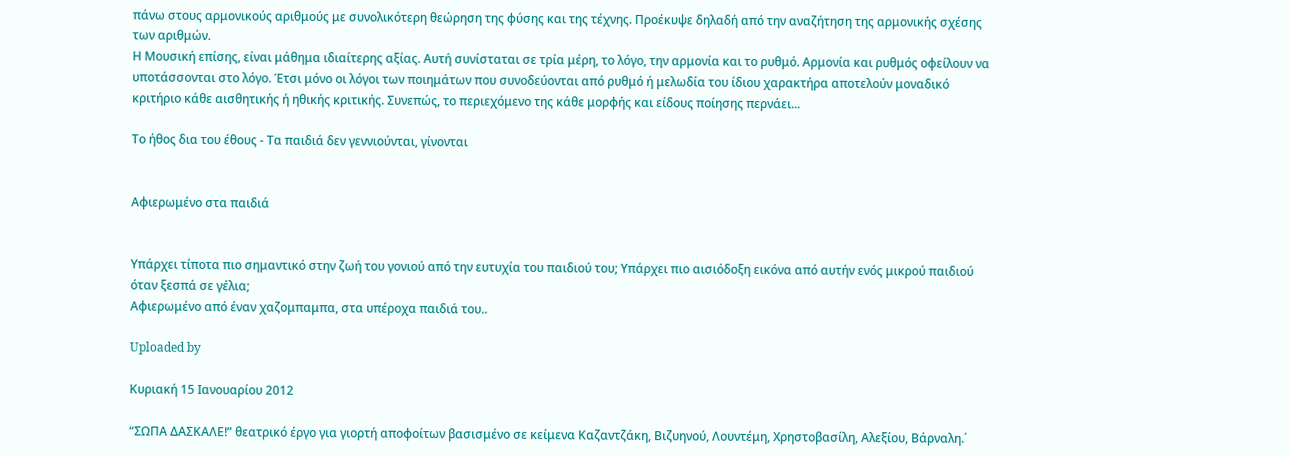πάνω στους αρμονικούς αριθμούς με συνολικότερη θεώρηση της φύσης και της τέχνης. Προέκυψε δηλαδή από την αναζήτηση της αρμονικής σχέσης των αριθμών.
Η Μουσική επίσης, είναι μάθημα ιδιαίτερης αξίας. Αυτή συνίσταται σε τρία μέρη, το λόγο, την αρμονία και το ρυθμό. Αρμονία και ρυθμός οφείλουν να υποτάσσονται στο λόγο. Έτσι μόνο οι λόγοι των ποιημάτων που συνοδεύονται από ρυθμό ή μελωδία του ίδιου χαρακτήρα αποτελούν μοναδικό κριτήριο κάθε αισθητικής ή ηθικής κριτικής. Συνεπώς, το περιεχόμενο της κάθε μορφής και είδους ποίησης περνάει...

Το ήθος δια του έθους - Τα παιδιά δεν γεννιούνται, γίνονται


Αφιερωμένο στα παιδιά


Υπάρχει τίποτα πιο σημαντικό στην ζωή του γονιού από την ευτυχία του παιδιού του; Υπάρχει πιο αισιόδοξη εικόνα από αυτήν ενός μικρού παιδιού όταν ξεσπά σε γέλια;
Αφιερωμένο από έναν χαζομπαμπα, στα υπέροχα παιδιά του..

Uploaded by

Κυριακή 15 Ιανουαρίου 2012

“ΣΩΠΑ ΔΑΣΚΑΛΕ!” θεατρικό έργο για γιορτή αποφοίτων βασισμένο σε κείμενα Καζαντζάκη, Βιζυηνού, Λουντέμη, Χρηστοβασίλη, Αλεξίου, Βάρναλη.΄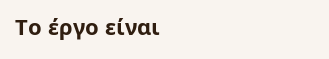Το έργο είναι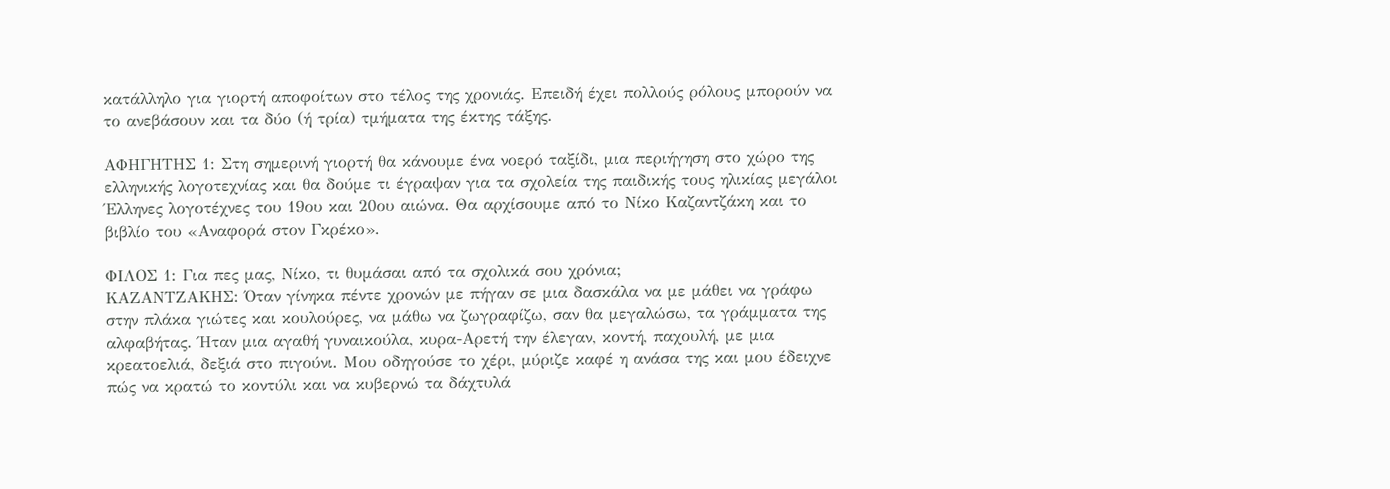κατάλληλο για γιορτή αποφοίτων στο τέλος της χρονιάς. Επειδή έχει πολλούς ρόλους μπορούν να το ανεβάσουν και τα δύο (ή τρία) τμήματα της έκτης τάξης.

ΑΦΗΓΗΤΗΣ 1: Στη σημερινή γιορτή θα κάνουμε ένα νοερό ταξίδι, μια περιήγηση στο χώρο της ελληνικής λογοτεχνίας και θα δούμε τι έγραψαν για τα σχολεία της παιδικής τους ηλικίας μεγάλοι Έλληνες λογοτέχνες του 19ου και 20ου αιώνα. Θα αρχίσουμε από το Νίκο Καζαντζάκη και το βιβλίο του «Αναφορά στον Γκρέκο».

ΦΙΛΟΣ 1: Για πες μας, Νίκο, τι θυμάσαι από τα σχολικά σου χρόνια;
ΚΑΖΑΝΤΖΑΚΗΣ: Όταν γίνηκα πέντε χρονών με πήγαν σε μια δασκάλα να με μάθει να γράφω στην πλάκα γιώτες και κουλούρες, να μάθω να ζωγραφίζω, σαν θα μεγαλώσω, τα γράμματα της αλφαβήτας. Ήταν μια αγαθή γυναικούλα, κυρα-Αρετή την έλεγαν, κοντή, παχουλή, με μια κρεατοελιά, δεξιά στο πιγούνι. Μου οδηγούσε το χέρι, μύριζε καφέ η ανάσα της και μου έδειχνε πώς να κρατώ το κοντύλι και να κυβερνώ τα δάχτυλά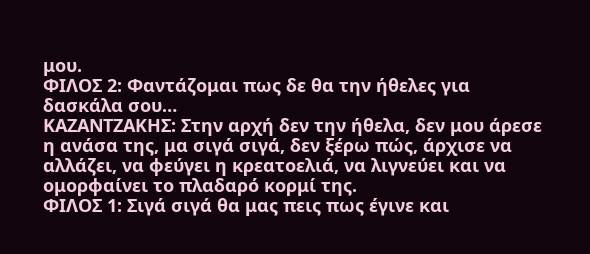μου.
ΦΙΛΟΣ 2: Φαντάζομαι πως δε θα την ήθελες για δασκάλα σου…
ΚΑΖΑΝΤΖΑΚΗΣ: Στην αρχή δεν την ήθελα, δεν μου άρεσε η ανάσα της, μα σιγά σιγά, δεν ξέρω πώς, άρχισε να αλλάζει, να φεύγει η κρεατοελιά, να λιγνεύει και να ομορφαίνει το πλαδαρό κορμί της.
ΦΙΛΟΣ 1: Σιγά σιγά θα μας πεις πως έγινε και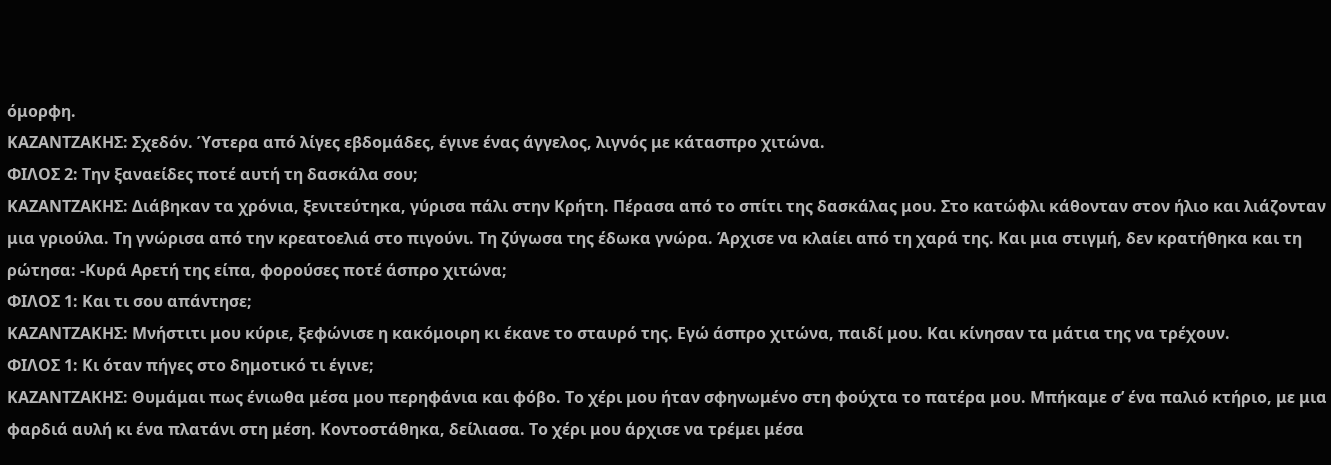όμορφη.
ΚΑΖΑΝΤΖΑΚΗΣ: Σχεδόν. Ύστερα από λίγες εβδομάδες, έγινε ένας άγγελος, λιγνός με κάτασπρο χιτώνα.
ΦΙΛΟΣ 2: Την ξαναείδες ποτέ αυτή τη δασκάλα σου;
ΚΑΖΑΝΤΖΑΚΗΣ: Διάβηκαν τα χρόνια, ξενιτεύτηκα, γύρισα πάλι στην Κρήτη. Πέρασα από το σπίτι της δασκάλας μου. Στο κατώφλι κάθονταν στον ήλιο και λιάζονταν μια γριούλα. Τη γνώρισα από την κρεατοελιά στο πιγούνι. Τη ζύγωσα της έδωκα γνώρα. Άρχισε να κλαίει από τη χαρά της. Και μια στιγμή, δεν κρατήθηκα και τη ρώτησα: -Κυρά Αρετή της είπα, φορούσες ποτέ άσπρο χιτώνα;
ΦΙΛΟΣ 1: Και τι σου απάντησε;
ΚΑΖΑΝΤΖΑΚΗΣ: Μνήστιτι μου κύριε, ξεφώνισε η κακόμοιρη κι έκανε το σταυρό της. Εγώ άσπρο χιτώνα, παιδί μου. Και κίνησαν τα μάτια της να τρέχουν.
ΦΙΛΟΣ 1: Κι όταν πήγες στο δημοτικό τι έγινε;
ΚΑΖΑΝΤΖΑΚΗΣ: Θυμάμαι πως ένιωθα μέσα μου περηφάνια και φόβο. Το χέρι μου ήταν σφηνωμένο στη φούχτα το πατέρα μου. Μπήκαμε σ’ ένα παλιό κτήριο, με μια φαρδιά αυλή κι ένα πλατάνι στη μέση. Κοντοστάθηκα, δείλιασα. Το χέρι μου άρχισε να τρέμει μέσα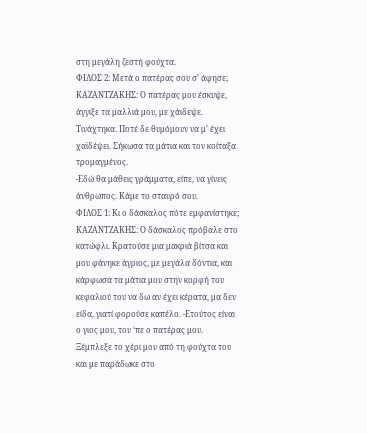στη μεγάλη ζεστή φούχτα.
ΦΙΛΟΣ 2: Μετά ο πατέρας σου σ’ άφησε;
ΚΑΖΑΝΤΖΑΚΗΣ: Ο πατέρας μου έσκυψε, άγγιξε τα μαλλιά μου, με χάιδεψε. Τινάχτηκα. Ποτέ δε θυμόμουν να μ’ έχει χαϊδέψει. Σήκωσα τα μάτια και τον κοίταξα τρομαγμένος.
-Εδώ θα μάθεις γράμματα, είπε, να γίνεις άνθρωπος. Κάμε το σταυρό σου.
ΦΙΛΟΣ 1: Κι ο δάσκαλος πότε εμφανίστηκε;
ΚΑΖΑΝΤΖΑΚΗΣ: Ο δάσκαλος πρόβαλε στο κατώφλι. Κρατούσε μια μακριά βίτσα και μου φάνηκε άγριος, με μεγάλα δόντια, και κάρφωσα τα μάτια μου στην κορφή του κεφαλιού του να δω αν έχει κέρατα, μα δεν είδα, γιατί φορούσε καπέλο. -Ετούτος είναι ο γιος μου, του ‘πε ο πατέρας μου. Ξέμπλεξε το χέρι μου από τη φούχτα του και με παράδωκε στο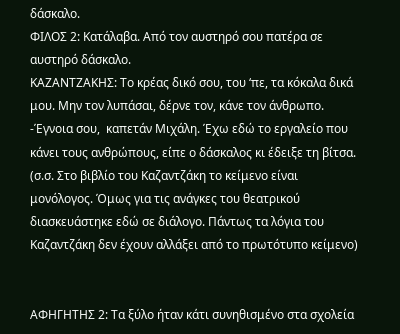δάσκαλο.
ΦΙΛΟΣ 2: Κατάλαβα. Από τον αυστηρό σου πατέρα σε αυστηρό δάσκαλο.
ΚΑΖΑΝΤΖΑΚΗΣ: Το κρέας δικό σου, του ‘πε, τα κόκαλα δικά μου. Μην τον λυπάσαι, δέρνε τον, κάνε τον άνθρωπο.
-Έγνοια σου,  καπετάν Μιχάλη. Έχω εδώ το εργαλείο που κάνει τους ανθρώπους, είπε ο δάσκαλος κι έδειξε τη βίτσα.
(σ.σ. Στο βιβλίο του Καζαντζάκη το κείμενο είναι μονόλογος. Όμως για τις ανάγκες του θεατρικού διασκευάστηκε εδώ σε διάλογο. Πάντως τα λόγια του Καζαντζάκη δεν έχουν αλλάξει από το πρωτότυπο κείμενο)


ΑΦΗΓΗΤΗΣ 2: Τα ξύλο ήταν κάτι συνηθισμένο στα σχολεία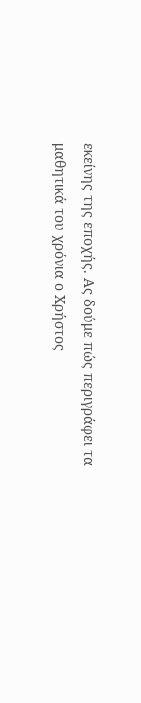εκείνης της εποχής. Ας δούμε πώς περιγράφει τα μαθητικά του χρόνια ο Χρήστος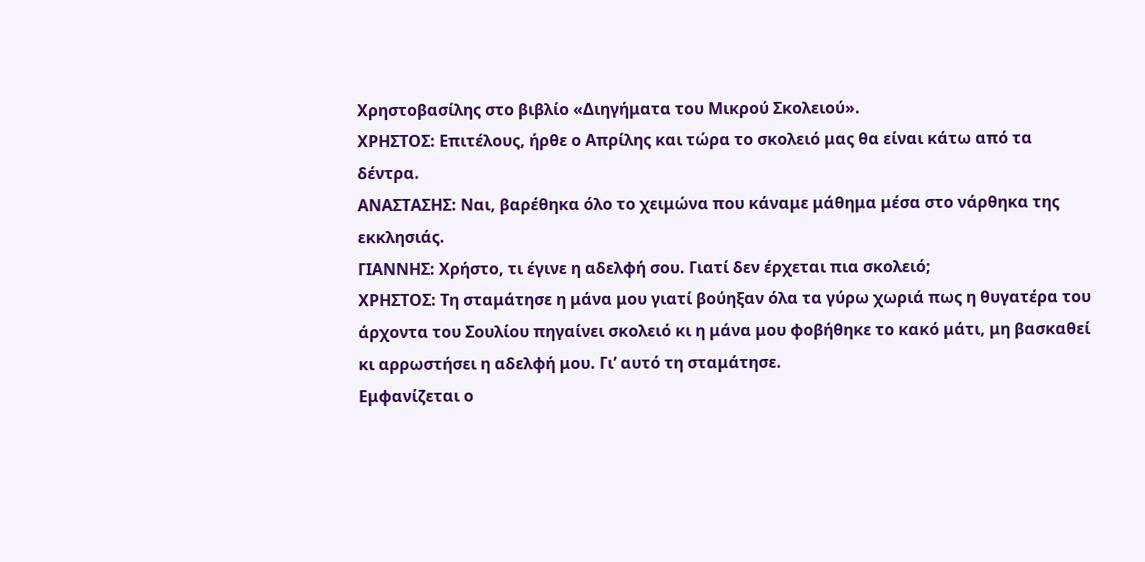Χρηστοβασίλης στο βιβλίο «Διηγήματα του Μικρού Σκολειού».
ΧΡΗΣΤΟΣ: Επιτέλους, ήρθε ο Απρίλης και τώρα το σκολειό μας θα είναι κάτω από τα δέντρα.
ΑΝΑΣΤΑΣΗΣ: Ναι, βαρέθηκα όλο το χειμώνα που κάναμε μάθημα μέσα στο νάρθηκα της εκκλησιάς.
ΓΙΑΝΝΗΣ: Χρήστο, τι έγινε η αδελφή σου. Γιατί δεν έρχεται πια σκολειό;
ΧΡΗΣΤΟΣ: Τη σταμάτησε η μάνα μου γιατί βούηξαν όλα τα γύρω χωριά πως η θυγατέρα του άρχοντα του Σουλίου πηγαίνει σκολειό κι η μάνα μου φοβήθηκε το κακό μάτι, μη βασκαθεί κι αρρωστήσει η αδελφή μου. Γι’ αυτό τη σταμάτησε.
Εμφανίζεται ο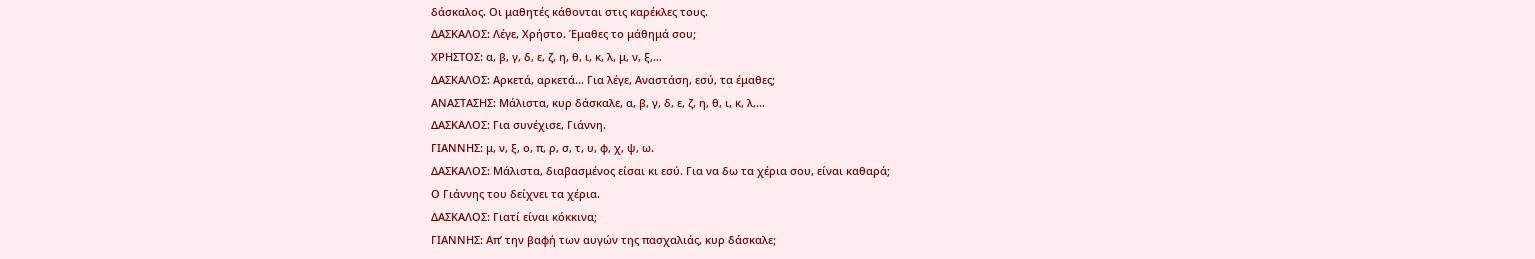δάσκαλος. Οι μαθητές κάθονται στις καρέκλες τους.
ΔΑΣΚΑΛΟΣ: Λέγε, Χρήστο. Έμαθες το μάθημά σου;
ΧΡΗΣΤΟΣ: α, β, γ, δ, ε, ζ, η, θ, ι, κ, λ, μ, ν, ξ,…
ΔΑΣΚΑΛΟΣ: Αρκετά, αρκετά… Για λέγε, Αναστάση, εσύ, τα έμαθες;
ΑΝΑΣΤΑΣΗΣ: Μάλιστα, κυρ δάσκαλε, α, β, γ, δ, ε, ζ, η, θ, ι, κ, λ,…
ΔΑΣΚΑΛΟΣ: Για συνέχισε, Γιάννη.
ΓΙΑΝΝΗΣ: μ, ν, ξ, ο, π, ρ, σ, τ, υ, φ, χ, ψ, ω.
ΔΑΣΚΑΛΟΣ: Μάλιστα, διαβασμένος είσαι κι εσύ. Για να δω τα χέρια σου, είναι καθαρά;
Ο Γιάννης του δείχνει τα χέρια.
ΔΑΣΚΑΛΟΣ: Γιατί είναι κόκκινα;
ΓΙΑΝΝΗΣ: Απ’ την βαφή των αυγών της πασχαλιάς, κυρ δάσκαλε;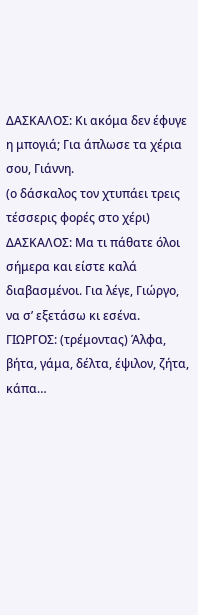ΔΑΣΚΑΛΟΣ: Κι ακόμα δεν έφυγε η μπογιά; Για άπλωσε τα χέρια σου, Γιάννη.
(ο δάσκαλος τον χτυπάει τρεις τέσσερις φορές στο χέρι)
ΔΑΣΚΑΛΟΣ: Μα τι πάθατε όλοι σήμερα και είστε καλά διαβασμένοι. Για λέγε, Γιώργο, να σ’ εξετάσω κι εσένα.
ΓΙΩΡΓΟΣ: (τρέμοντας) Άλφα, βήτα, γάμα, δέλτα, έψιλον, ζήτα, κάπα…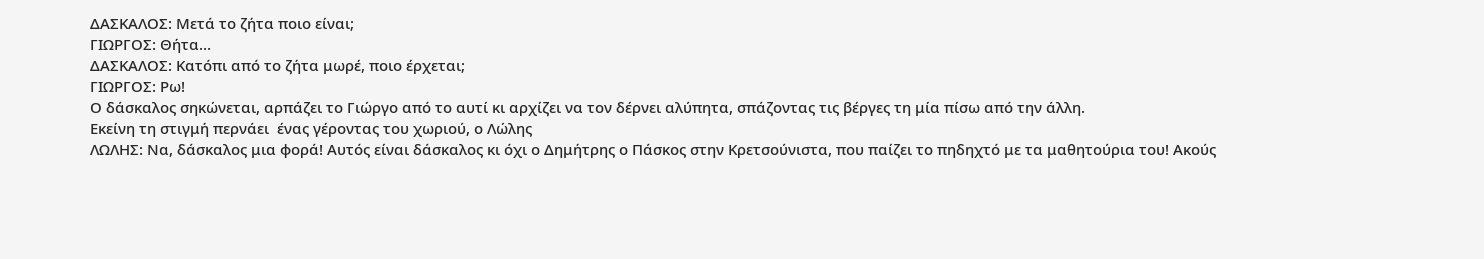ΔΑΣΚΑΛΟΣ: Μετά το ζήτα ποιο είναι;
ΓΙΩΡΓΟΣ: Θήτα…
ΔΑΣΚΑΛΟΣ: Κατόπι από το ζήτα μωρέ, ποιο έρχεται;
ΓΙΩΡΓΟΣ: Ρω!
Ο δάσκαλος σηκώνεται, αρπάζει το Γιώργο από το αυτί κι αρχίζει να τον δέρνει αλύπητα, σπάζοντας τις βέργες τη μία πίσω από την άλλη.
Εκείνη τη στιγμή περνάει  ένας γέροντας του χωριού, ο Λώλης
ΛΩΛΗΣ: Να, δάσκαλος μια φορά! Αυτός είναι δάσκαλος κι όχι ο Δημήτρης ο Πάσκος στην Κρετσούνιστα, που παίζει το πηδηχτό με τα μαθητούρια του! Ακούς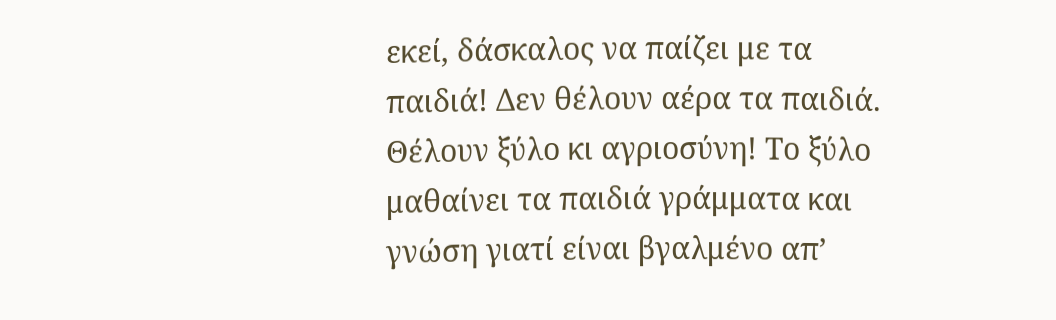εκεί, δάσκαλος να παίζει με τα παιδιά! Δεν θέλουν αέρα τα παιδιά. Θέλουν ξύλο κι αγριοσύνη! Το ξύλο μαθαίνει τα παιδιά γράμματα και γνώση γιατί είναι βγαλμένο απ’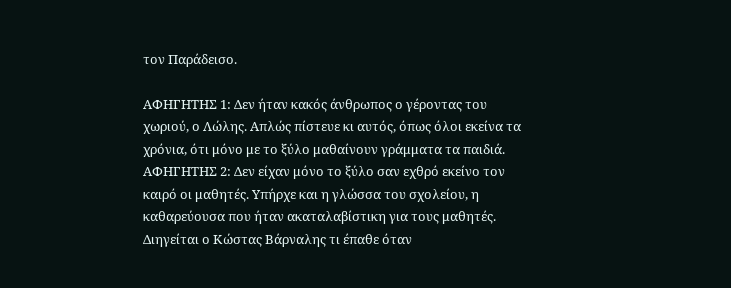τον Παράδεισο.

ΑΦΗΓΗΤΗΣ 1: Δεν ήταν κακός άνθρωπος ο γέροντας του χωριού, ο Λώλης. Απλώς πίστευε κι αυτός, όπως όλοι εκείνα τα χρόνια, ότι μόνο με το ξύλο μαθαίνουν γράμματα τα παιδιά.
ΑΦΗΓΗΤΗΣ 2: Δεν είχαν μόνο το ξύλο σαν εχθρό εκείνο τον καιρό οι μαθητές. Υπήρχε και η γλώσσα του σχολείου, η καθαρεύουσα που ήταν ακαταλαβίστικη για τους μαθητές. Διηγείται ο Κώστας Βάρναλης τι έπαθε όταν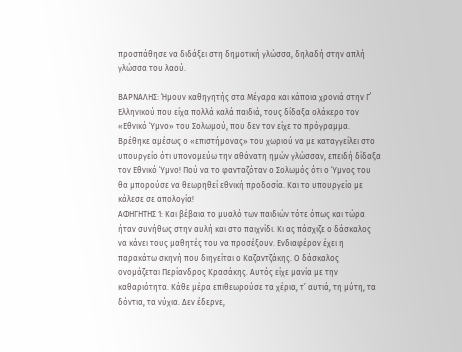προσπάθησε να διδάξει στη δημοτική γλώσσα, δηλαδή στην απλή γλώσσα του λαού.

ΒΑΡΝΑΛΗΣ: Ήμουν καθηγητής στα Μέγαρα και κάποια χρονιά στην Γ΄ Ελληνικού που είχα πολλά καλά παιδιά, τους δίδαξα ολάκερο τον «Εθνικό Ύμνο» του Σολωμού, που δεν τον είχε το πρόγραμμα. Βρέθηκε αμέσως ο «επιστήμονας» του χωριού να με καταγγείλει στο υπουργείο ότι υπονομεύω την αθάνατη ημών γλώσσαν, επειδή δίδαξα τον Εθνικό Ύμνο! Πού να το φανταζόταν ο Σολωμός ότι ο Ύμνος του θα μπορούσε να θεωρηθεί εθνική προδοσία. Και το υπουργείο με κάλεσε σε απολογία!
ΑΦΗΓΗΤΗΣ 1: Και βέβαια το μυαλό των παιδιών τότε όπως και τώρα ήταν συνήθως στην αυλή και στο παιχνίδι. Κι ας πάσχιζε ο δάσκαλος να κάνει τους μαθητές του να προσέξουν. Ενδιαφέρον έχει η παρακάτω σκηνή που διηγείται ο Καζαντζάκης. Ο δάσκαλος ονομάζεται Περίανδρος Κρασάκης. Αυτός είχε μανία με την καθαριότητα. Κάθε μέρα επιθεωρούσε τα χέρια, τ’ αυτιά, τη μύτη, τα δόντια, τα νύχια. Δεν έδερνε,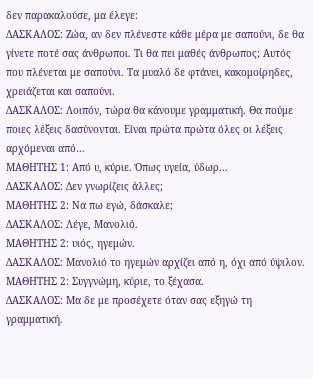δεν παρακαλούσε, μα έλεγε:
ΔΑΣΚΑΛΟΣ: Ζώα, αν δεν πλένεστε κάθε μέρα με σαπούνι, δε θα γίνετε ποτέ σας άνθρωποι. Τι θα πει μαθές άνθρωπος; Αυτός που πλένεται με σαπούνι. Τα μυαλό δε φτάνει, κακομοίρηδες, χρειάζεται και σαπούνι.
ΔΑΣΚΑΛΟΣ: Λοιπόν, τώρα θα κάνουμε γραμματική. Θα πούμε ποιες λέξεις δασύνονται. Είναι πρώτα πρώτα όλες οι λέξεις αρχόμεναι από…
ΜΑΘΗΤΗΣ 1: Από υ, κύριε. Όπως υγεία, ύδωρ…
ΔΑΣΚΑΛΟΣ: Δεν γνωρίζεις άλλες;
ΜΑΘΗΤΗΣ 2: Να πω εγώ, δάσκαλε;
ΔΑΣΚΑΛΟΣ: Λέγε, Μανολιό.
ΜΑΘΗΤΗΣ 2: υιός, ηγεμών.
ΔΑΣΚΑΛΟΣ: Μανολιό το ηγεμών αρχίζει από η, όχι από ύψιλον.
ΜΑΘΗΤΗΣ 2: Συγγνώμη, κύριε, το ξέχασα.
ΔΑΣΚΑΛΟΣ: Μα δε με προσέχετε όταν σας εξηγώ τη γραμματική.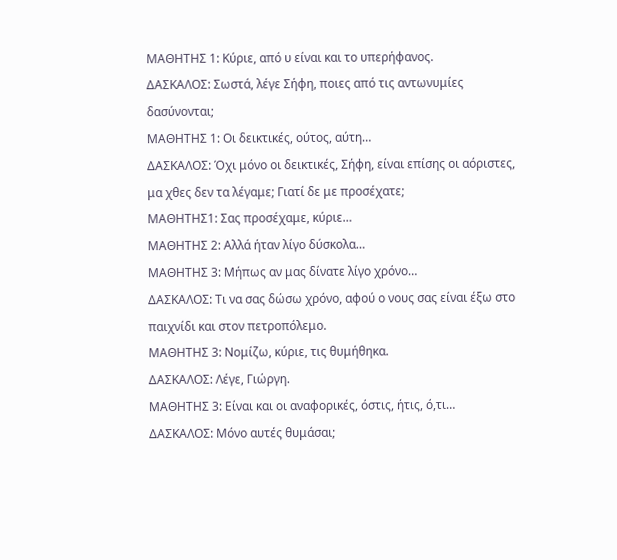ΜΑΘΗΤΗΣ 1: Κύριε, από υ είναι και το υπερήφανος.
ΔΑΣΚΑΛΟΣ: Σωστά, λέγε Σήφη, ποιες από τις αντωνυμίες δασύνονται;
ΜΑΘΗΤΗΣ 1: Οι δεικτικές, ούτος, αύτη…
ΔΑΣΚΑΛΟΣ: Όχι μόνο oι δεικτικές, Σήφη, είναι επίσης οι αόριστες, μα χθες δεν τα λέγαμε; Γιατί δε με προσέχατε;
ΜΑΘΗΤΗΣ1: Σας προσέχαμε, κύριε…
ΜΑΘΗΤΗΣ 2: Αλλά ήταν λίγο δύσκολα…
ΜΑΘΗΤΗΣ 3: Μήπως αν μας δίνατε λίγο χρόνο…
ΔΑΣΚΑΛΟΣ: Τι να σας δώσω χρόνο, αφού ο νους σας είναι έξω στο παιχνίδι και στον πετροπόλεμο.
ΜΑΘΗΤΗΣ 3: Νομίζω, κύριε, τις θυμήθηκα.
ΔΑΣΚΑΛΟΣ: Λέγε, Γιώργη.
ΜΑΘΗΤΗΣ 3: Είναι και οι αναφορικές, όστις, ήτις, ό,τι…
ΔΑΣΚΑΛΟΣ: Μόνο αυτές θυμάσαι;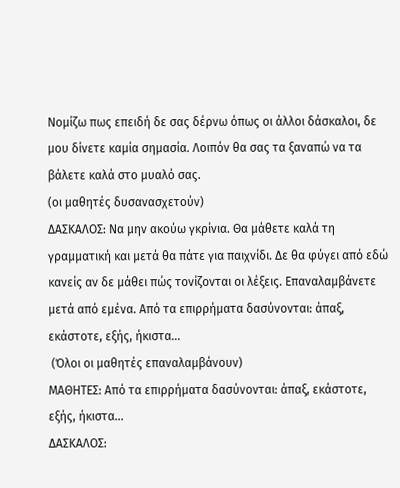Νομίζω πως επειδή δε σας δέρνω όπως οι άλλοι δάσκαλοι, δε μου δίνετε καμία σημασία. Λοιπόν θα σας τα ξαναπώ να τα βάλετε καλά στο μυαλό σας.
(οι μαθητές δυσανασχετούν)
ΔΑΣΚΑΛΟΣ: Να μην ακούω γκρίνια. Θα μάθετε καλά τη γραμματική και μετά θα πάτε για παιχνίδι. Δε θα φύγει από εδώ κανείς αν δε μάθει πώς τονίζονται οι λέξεις. Επαναλαμβάνετε μετά από εμένα. Από τα επιρρήματα δασύνονται: άπαξ, εκάστοτε, εξής, ήκιστα…
 (Όλοι οι μαθητές επαναλαμβάνουν)
ΜΑΘΗΤΕΣ: Από τα επιρρήματα δασύνονται: άπαξ, εκάστοτε, εξής, ήκιστα…
ΔΑΣΚΑΛΟΣ: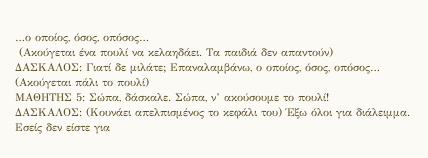…ο οποίος, όσος, οπόσος…
 (Ακούγεται ένα πουλί να κελαηδάει. Τα παιδιά δεν απαντούν)
ΔΑΣΚΑΛΟΣ: Γιατί δε μιλάτε; Επαναλαμβάνω, ο οποίος, όσος, οπόσος…
(Ακούγεται πάλι το πουλί)
ΜΑΘΗΤΗΣ 5: Σώπα, δάσκαλε. Σώπα, ν’ ακούσουμε το πουλί!
ΔΑΣΚΑΛΟΣ: (Κουνάει απελπισμένος το κεφάλι του) Έξω όλοι για διάλειμμα. Εσείς δεν είστε για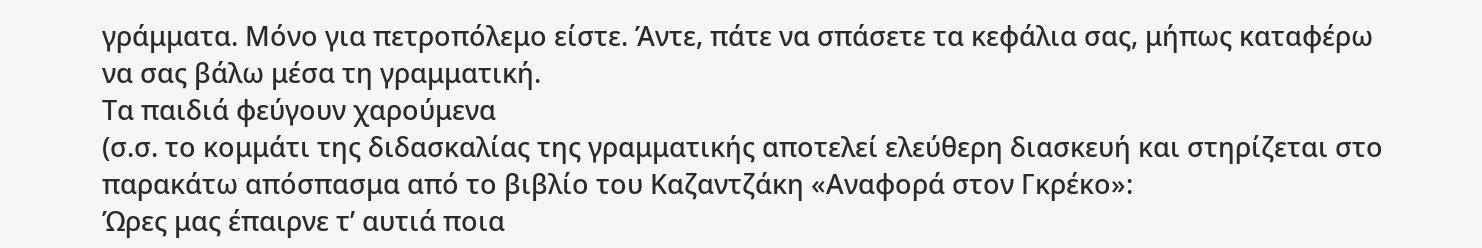γράμματα. Μόνο για πετροπόλεμο είστε. Άντε, πάτε να σπάσετε τα κεφάλια σας, μήπως καταφέρω να σας βάλω μέσα τη γραμματική.
Τα παιδιά φεύγουν χαρούμενα
(σ.σ. το κομμάτι της διδασκαλίας της γραμματικής αποτελεί ελεύθερη διασκευή και στηρίζεται στο παρακάτω απόσπασμα από το βιβλίο του Καζαντζάκη «Αναφορά στον Γκρέκο»:
Ώρες μας έπαιρνε τ’ αυτιά ποια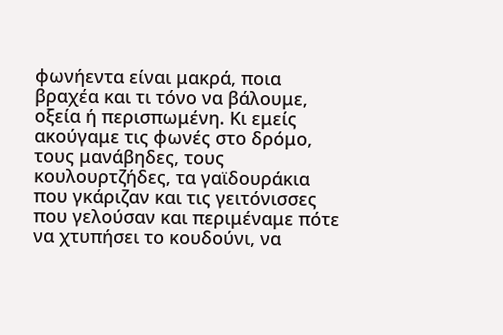φωνήεντα είναι μακρά, ποια βραχέα και τι τόνο να βάλουμε, οξεία ή περισπωμένη. Κι εμείς ακούγαμε τις φωνές στο δρόμο, τους μανάβηδες, τους κουλουρτζήδες, τα γαϊδουράκια που γκάριζαν και τις γειτόνισσες που γελούσαν και περιμέναμε πότε να χτυπήσει το κουδούνι, να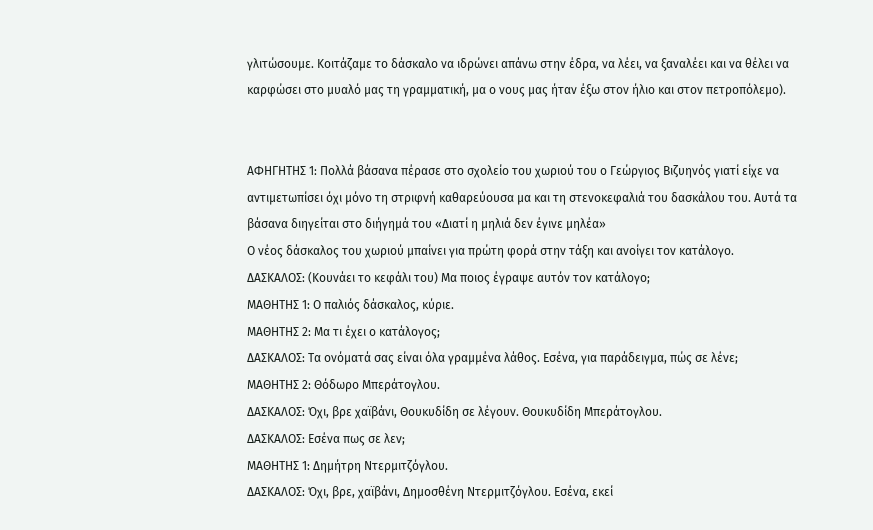γλιτώσουμε. Κοιτάζαμε το δάσκαλο να ιδρώνει απάνω στην έδρα, να λέει, να ξαναλέει και να θέλει να καρφώσει στο μυαλό μας τη γραμματική, μα ο νους μας ήταν έξω στον ήλιο και στον πετροπόλεμο).


ΑΦΗΓΗΤΗΣ 1: Πολλά βάσανα πέρασε στο σχολείο του χωριού του ο Γεώργιος Βιζυηνός γιατί είχε να αντιμετωπίσει όχι μόνο τη στριφνή καθαρεύουσα μα και τη στενοκεφαλιά του δασκάλου του. Αυτά τα βάσανα διηγείται στο διήγημά του «Διατί η μηλιά δεν έγινε μηλέα»
Ο νέος δάσκαλος του χωριού μπαίνει για πρώτη φορά στην τάξη και ανοίγει τον κατάλογο.
ΔΑΣΚΑΛΟΣ: (Κουνάει το κεφάλι του) Μα ποιος έγραψε αυτόν τον κατάλογο;
ΜΑΘΗΤΗΣ 1: Ο παλιός δάσκαλος, κύριε.
ΜΑΘΗΤΗΣ 2: Μα τι έχει ο κατάλογος;
ΔΑΣΚΑΛΟΣ: Τα ονόματά σας είναι όλα γραμμένα λάθος. Εσένα, για παράδειγμα, πώς σε λένε;
ΜΑΘΗΤΗΣ 2: Θόδωρο Μπεράτογλου.
ΔΑΣΚΑΛΟΣ: Όχι, βρε χαϊβάνι, Θουκυδίδη σε λέγουν. Θουκυδίδη Μπεράτογλου.
ΔΑΣΚΑΛΟΣ: Εσένα πως σε λεν;
ΜΑΘΗΤΗΣ 1: Δημήτρη Ντερμιτζόγλου.
ΔΑΣΚΑΛΟΣ: Όχι, βρε, χαϊβάνι, Δημοσθένη Ντερμιτζόγλου. Εσένα, εκεί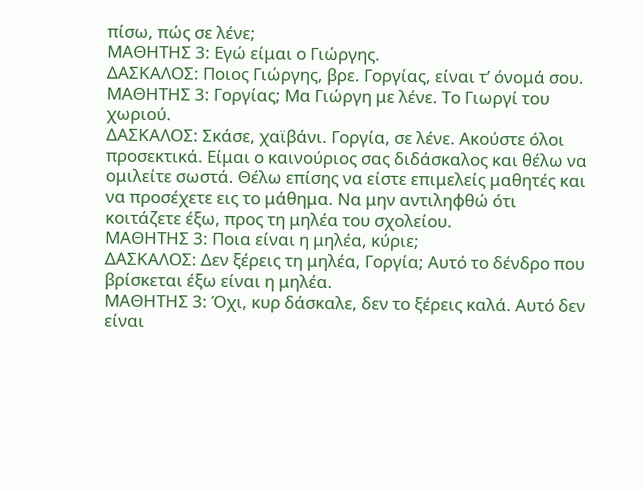πίσω, πώς σε λένε;
ΜΑΘΗΤΗΣ 3: Εγώ είμαι ο Γιώργης.
ΔΑΣΚΑΛΟΣ: Ποιος Γιώργης, βρε. Γοργίας, είναι τ’ όνομά σου.
ΜΑΘΗΤΗΣ 3: Γοργίας; Μα Γιώργη με λένε. Το Γιωργί του χωριού.
ΔΑΣΚΑΛΟΣ: Σκάσε, χαϊβάνι. Γοργία, σε λένε. Ακούστε όλοι προσεκτικά. Είμαι ο καινούριος σας διδάσκαλος και θέλω να ομιλείτε σωστά. Θέλω επίσης να είστε επιμελείς μαθητές και να προσέχετε εις το μάθημα. Να μην αντιληφθώ ότι κοιτάζετε έξω, προς τη μηλέα του σχολείου.
ΜΑΘΗΤΗΣ 3: Ποια είναι η μηλέα, κύριε;
ΔΑΣΚΑΛΟΣ: Δεν ξέρεις τη μηλέα, Γοργία; Αυτό το δένδρο που βρίσκεται έξω είναι η μηλέα.
ΜΑΘΗΤΗΣ 3: Όχι, κυρ δάσκαλε, δεν το ξέρεις καλά. Αυτό δεν είναι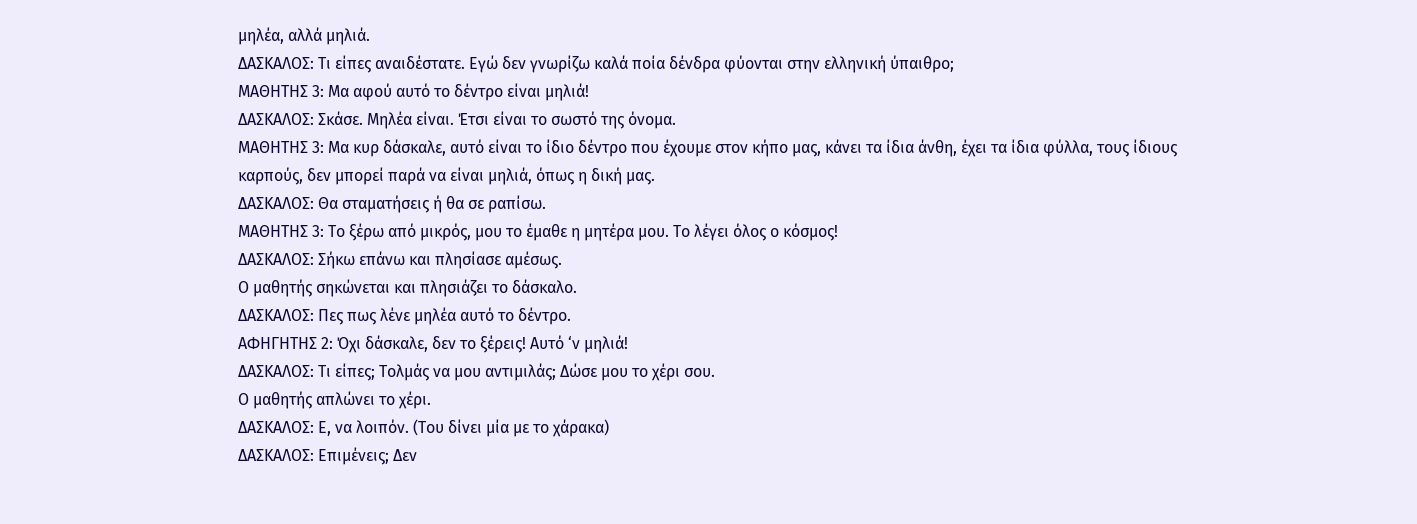μηλέα, αλλά μηλιά.
ΔΑΣΚΑΛΟΣ: Τι είπες αναιδέστατε. Εγώ δεν γνωρίζω καλά ποία δένδρα φύονται στην ελληνική ύπαιθρο;
ΜΑΘΗΤΗΣ 3: Μα αφού αυτό το δέντρο είναι μηλιά!
ΔΑΣΚΑΛΟΣ: Σκάσε. Μηλέα είναι. Έτσι είναι το σωστό της όνομα.
ΜΑΘΗΤΗΣ 3: Μα κυρ δάσκαλε, αυτό είναι το ίδιο δέντρο που έχουμε στον κήπο μας, κάνει τα ίδια άνθη, έχει τα ίδια φύλλα, τους ίδιους καρπούς, δεν μπορεί παρά να είναι μηλιά, όπως η δική μας.
ΔΑΣΚΑΛΟΣ: Θα σταματήσεις ή θα σε ραπίσω.
ΜΑΘΗΤΗΣ 3: Το ξέρω από μικρός, μου το έμαθε η μητέρα μου. Το λέγει όλος ο κόσμος!
ΔΑΣΚΑΛΟΣ: Σήκω επάνω και πλησίασε αμέσως.
Ο μαθητής σηκώνεται και πλησιάζει το δάσκαλο.
ΔΑΣΚΑΛΟΣ: Πες πως λένε μηλέα αυτό το δέντρο.
ΑΦΗΓΗΤΗΣ 2: Όχι δάσκαλε, δεν το ξέρεις! Αυτό ‘ν μηλιά!
ΔΑΣΚΑΛΟΣ: Τι είπες; Τολμάς να μου αντιμιλάς; Δώσε μου το χέρι σου.
Ο μαθητής απλώνει το χέρι.
ΔΑΣΚΑΛΟΣ: Ε, να λοιπόν. (Του δίνει μία με το χάρακα)
ΔΑΣΚΑΛΟΣ: Επιμένεις; Δεν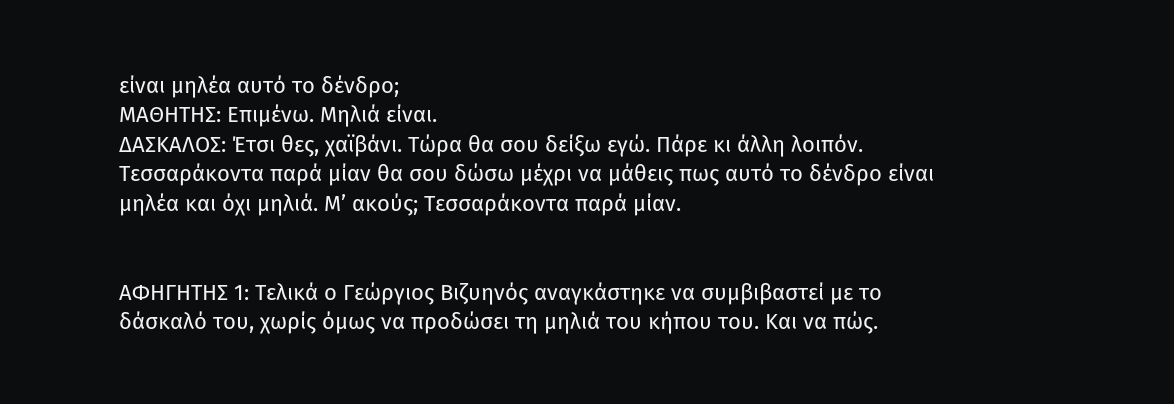είναι μηλέα αυτό το δένδρο;
ΜΑΘΗΤΗΣ: Επιμένω. Μηλιά είναι.
ΔΑΣΚΑΛΟΣ: Έτσι θες, χαϊβάνι. Τώρα θα σου δείξω εγώ. Πάρε κι άλλη λοιπόν. Τεσσαράκοντα παρά μίαν θα σου δώσω μέχρι να μάθεις πως αυτό το δένδρο είναι μηλέα και όχι μηλιά. Μ’ ακούς; Τεσσαράκοντα παρά μίαν.


ΑΦΗΓΗΤΗΣ 1: Τελικά ο Γεώργιος Βιζυηνός αναγκάστηκε να συμβιβαστεί με το δάσκαλό του, χωρίς όμως να προδώσει τη μηλιά του κήπου του. Και να πώς.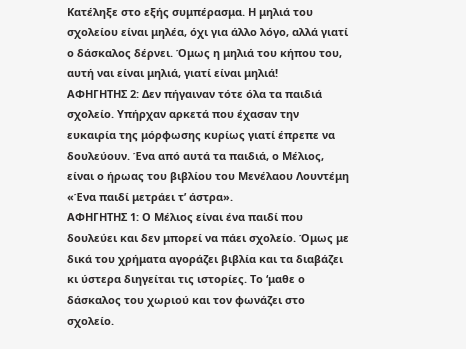Κατέληξε στο εξής συμπέρασμα. Η μηλιά του σχολείου είναι μηλέα, όχι για άλλο λόγο, αλλά γιατί ο δάσκαλος δέρνει. Όμως η μηλιά του κήπου του, αυτή ναι είναι μηλιά, γιατί είναι μηλιά!
ΑΦΗΓΗΤΗΣ 2: Δεν πήγαιναν τότε όλα τα παιδιά σχολείο. Υπήρχαν αρκετά που έχασαν την ευκαιρία της μόρφωσης κυρίως γιατί έπρεπε να δουλεύουν. Ένα από αυτά τα παιδιά, ο Μέλιος, είναι ο ήρωας του βιβλίου του Μενέλαου Λουντέμη «Ένα παιδί μετράει τ’ άστρα».
ΑΦΗΓΗΤΗΣ 1: Ο Μέλιος είναι ένα παιδί που δουλεύει και δεν μπορεί να πάει σχολείο. Όμως με δικά του χρήματα αγοράζει βιβλία και τα διαβάζει κι ύστερα διηγείται τις ιστορίες. Το ‘μαθε ο δάσκαλος του χωριού και τον φωνάζει στο σχολείο.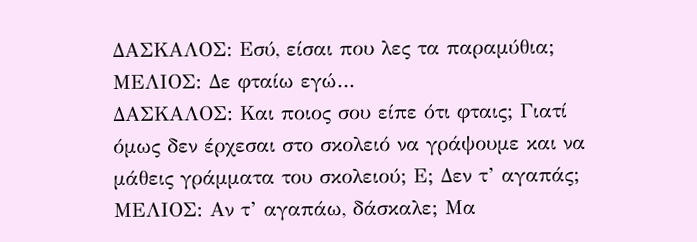ΔΑΣΚΑΛΟΣ: Εσύ, είσαι που λες τα παραμύθια;
ΜΕΛΙΟΣ: Δε φταίω εγώ…
ΔΑΣΚΑΛΟΣ: Και ποιος σου είπε ότι φταις; Γιατί όμως δεν έρχεσαι στο σκολειό να γράψουμε και να μάθεις γράμματα του σκολειού; Ε; Δεν τ’ αγαπάς;
ΜΕΛΙΟΣ: Αν τ’ αγαπάω, δάσκαλε; Μα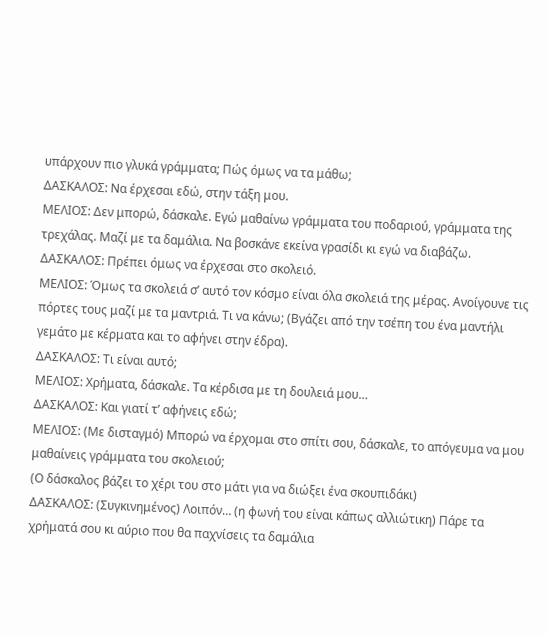υπάρχουν πιο γλυκά γράμματα; Πώς όμως να τα μάθω;
ΔΑΣΚΑΛΟΣ: Να έρχεσαι εδώ, στην τάξη μου.
ΜΕΛΙΟΣ: Δεν μπορώ, δάσκαλε. Εγώ μαθαίνω γράμματα του ποδαριού, γράμματα της τρεχάλας. Μαζί με τα δαμάλια. Να βοσκάνε εκείνα γρασίδι κι εγώ να διαβάζω.
ΔΑΣΚΑΛΟΣ: Πρέπει όμως να έρχεσαι στο σκολειό.
ΜΕΛΙΟΣ: Όμως τα σκολειά σ’ αυτό τον κόσμο είναι όλα σκολειά της μέρας. Ανοίγουνε τις πόρτες τους μαζί με τα μαντριά. Τι να κάνω; (Βγάζει από την τσέπη του ένα μαντήλι γεμάτο με κέρματα και το αφήνει στην έδρα).
ΔΑΣΚΑΛΟΣ: Τι είναι αυτό;
ΜΕΛΙΟΣ: Χρήματα, δάσκαλε. Τα κέρδισα με τη δουλειά μου…
ΔΑΣΚΑΛΟΣ: Και γιατί τ’ αφήνεις εδώ;
ΜΕΛΙΟΣ: (Με δισταγμό) Μπορώ να έρχομαι στο σπίτι σου, δάσκαλε, το απόγευμα να μου μαθαίνεις γράμματα του σκολειού;
(Ο δάσκαλος βάζει το χέρι του στο μάτι για να διώξει ένα σκουπιδάκι)
ΔΑΣΚΑΛΟΣ: (Συγκινημένος) Λοιπόν… (η φωνή του είναι κάπως αλλιώτικη) Πάρε τα χρήματά σου κι αύριο που θα παχνίσεις τα δαμάλια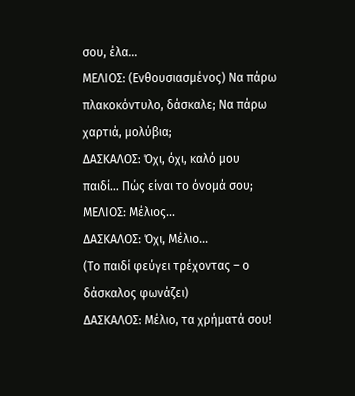σου, έλα…
ΜΕΛΙΟΣ: (Ενθουσιασμένος) Να πάρω πλακοκόντυλο, δάσκαλε; Να πάρω χαρτιά, μολύβια;
ΔΑΣΚΑΛΟΣ: Όχι, όχι, καλό μου παιδί… Πώς είναι το όνομά σου;
ΜΕΛΙΟΣ: Μέλιος…
ΔΑΣΚΑΛΟΣ: Όχι, Μέλιο…
(Το παιδί φεύγει τρέχοντας – ο δάσκαλος φωνάζει)
ΔΑΣΚΑΛΟΣ: Μέλιο, τα χρήματά σου!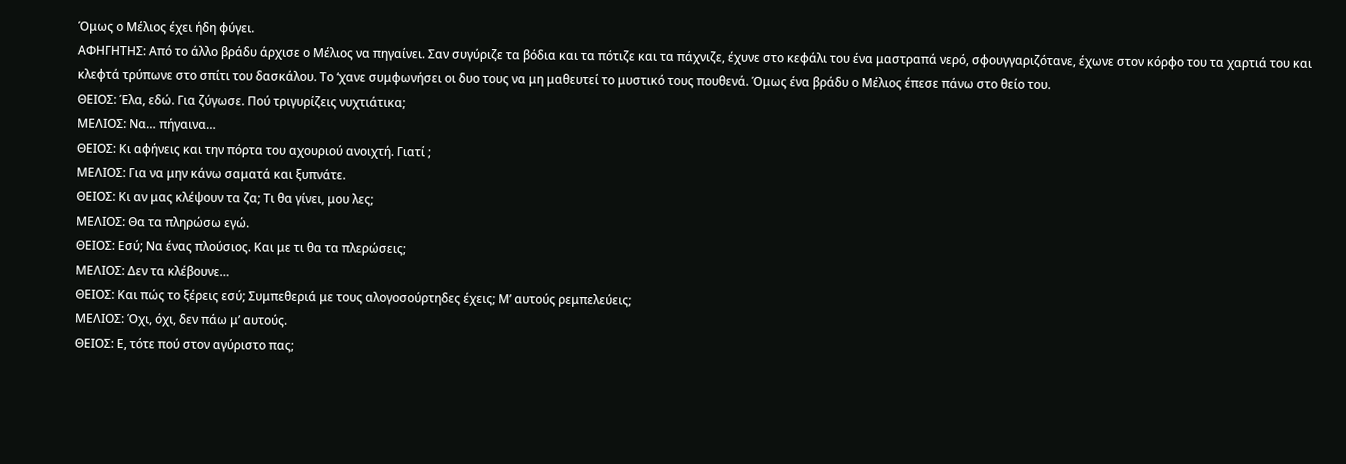Όμως ο Μέλιος έχει ήδη φύγει.
ΑΦΗΓΗΤΗΣ: Από το άλλο βράδυ άρχισε ο Μέλιος να πηγαίνει. Σαν συγύριζε τα βόδια και τα πότιζε και τα πάχνιζε, έχυνε στο κεφάλι του ένα μαστραπά νερό, σφουγγαριζότανε, έχωνε στον κόρφο του τα χαρτιά του και κλεφτά τρύπωνε στο σπίτι του δασκάλου. Το ‘χανε συμφωνήσει οι δυο τους να μη μαθευτεί το μυστικό τους πουθενά. Όμως ένα βράδυ ο Μέλιος έπεσε πάνω στο θείο του.
ΘΕΙΟΣ: Έλα, εδώ. Για ζύγωσε. Πού τριγυρίζεις νυχτιάτικα;
ΜΕΛΙΟΣ: Να… πήγαινα…
ΘΕΙΟΣ: Κι αφήνεις και την πόρτα του αχουριού ανοιχτή. Γιατί ;
ΜΕΛΙΟΣ: Για να μην κάνω σαματά και ξυπνάτε.
ΘΕΙΟΣ: Κι αν μας κλέψουν τα ζα; Τι θα γίνει, μου λες;
ΜΕΛΙΟΣ: Θα τα πληρώσω εγώ.
ΘΕΙΟΣ: Εσύ; Να ένας πλούσιος. Και με τι θα τα πλερώσεις;
ΜΕΛΙΟΣ: Δεν τα κλέβουνε…
ΘΕΙΟΣ: Και πώς το ξέρεις εσύ; Συμπεθεριά με τους αλογοσούρτηδες έχεις; Μ’ αυτούς ρεμπελεύεις;
ΜΕΛΙΟΣ: Όχι, όχι, δεν πάω μ’ αυτούς.
ΘΕΙΟΣ: Ε, τότε πού στον αγύριστο πας;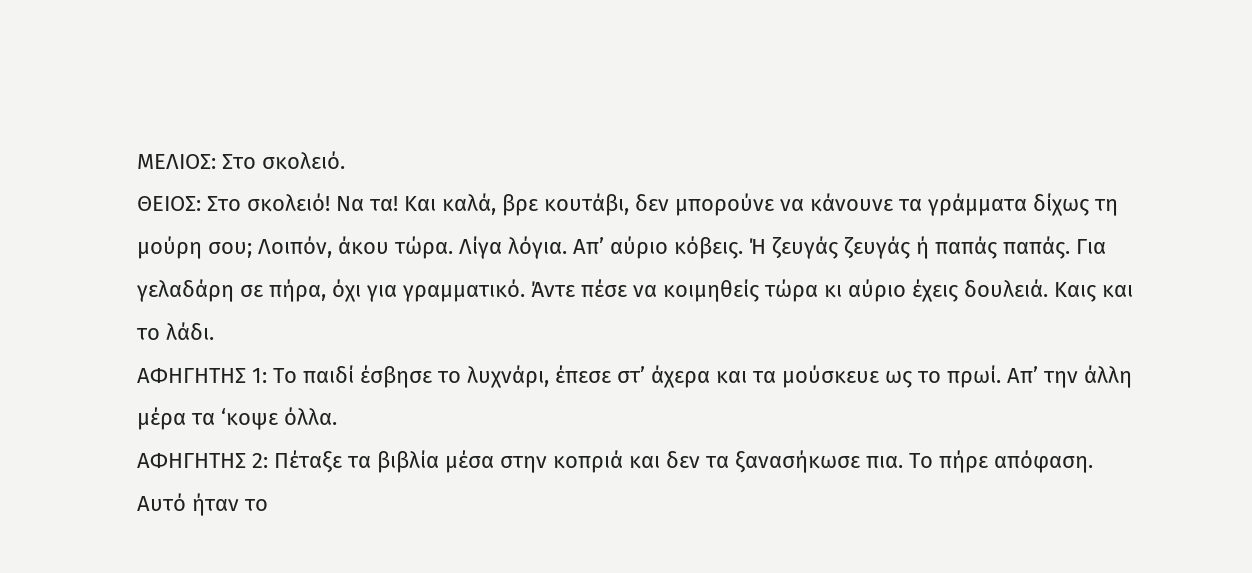ΜΕΛΙΟΣ: Στο σκολειό.
ΘΕΙΟΣ: Στο σκολειό! Να τα! Και καλά, βρε κουτάβι, δεν μπορούνε να κάνουνε τα γράμματα δίχως τη μούρη σου; Λοιπόν, άκου τώρα. Λίγα λόγια. Απ’ αύριο κόβεις. Ή ζευγάς ζευγάς ή παπάς παπάς. Για γελαδάρη σε πήρα, όχι για γραμματικό. Άντε πέσε να κοιμηθείς τώρα κι αύριο έχεις δουλειά. Καις και το λάδι.
ΑΦΗΓΗΤΗΣ 1: Το παιδί έσβησε το λυχνάρι, έπεσε στ’ άχερα και τα μούσκευε ως το πρωί. Απ’ την άλλη μέρα τα ‘κοψε όλλα.
ΑΦΗΓΗΤΗΣ 2: Πέταξε τα βιβλία μέσα στην κοπριά και δεν τα ξανασήκωσε πια. Το πήρε απόφαση. Αυτό ήταν το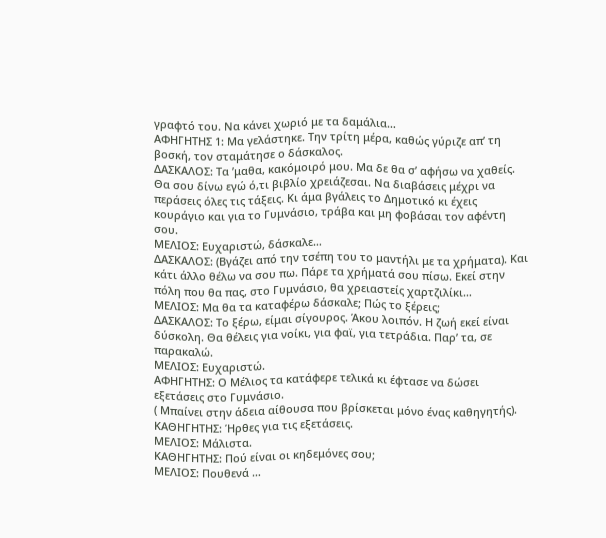γραφτό του. Να κάνει χωριό με τα δαμάλια…
ΑΦΗΓΗΤΗΣ 1: Μα γελάστηκε. Την τρίτη μέρα, καθώς γύριζε απ’ τη βοσκή, τον σταμάτησε ο δάσκαλος.
ΔΑΣΚΑΛΟΣ: Τα ’μαθα, κακόμοιρό μου. Μα δε θα σ’ αφήσω να χαθείς. Θα σου δίνω εγώ ό,τι βιβλίο χρειάζεσαι. Να διαβάσεις μέχρι να περάσεις όλες τις τάξεις. Κι άμα βγάλεις το Δημοτικό κι έχεις κουράγιο και για το Γυμνάσιο, τράβα και μη φοβάσαι τον αφέντη σου.
ΜΕΛΙΟΣ: Ευχαριστώ, δάσκαλε…
ΔΑΣΚΑΛΟΣ: (Βγάζει από την τσέπη του το μαντήλι με τα χρήματα). Και κάτι άλλο θέλω να σου πω. Πάρε τα χρήματά σου πίσω. Εκεί στην πόλη που θα πας, στο Γυμνάσιο, θα χρειαστείς χαρτζιλίκι…
ΜΕΛΙΟΣ: Μα θα τα καταφέρω δάσκαλε; Πώς το ξέρεις;
ΔΑΣΚΑΛΟΣ: Το ξέρω, είμαι σίγουρος. Άκου λοιπόν. Η ζωή εκεί είναι δύσκολη. Θα θέλεις για νοίκι, για φαϊ, για τετράδια. Παρ’ τα, σε παρακαλώ.
ΜΕΛΙΟΣ: Ευχαριστώ.
ΑΦΗΓΗΤΗΣ: Ο Μέλιος τα κατάφερε τελικά κι έφτασε να δώσει εξετάσεις στο Γυμνάσιο.
( Μπαίνει στην άδεια αίθουσα που βρίσκεται μόνο ένας καθηγητής).
ΚΑΘΗΓΗΤΗΣ: Ήρθες για τις εξετάσεις.
ΜΕΛΙΟΣ: Μάλιστα.
ΚΑΘΗΓΗΤΗΣ: Πού είναι οι κηδεμόνες σου;
ΜΕΛΙΟΣ: Πουθενά …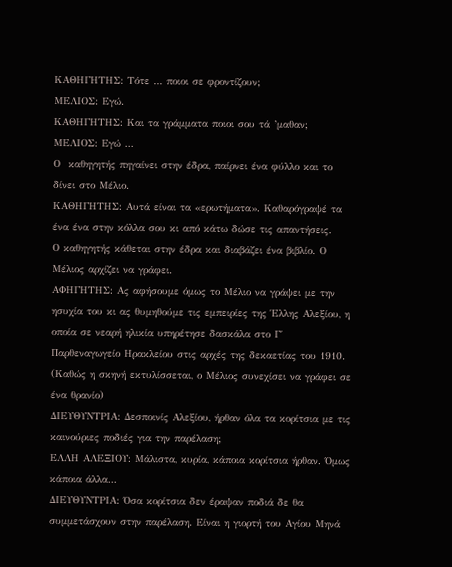ΚΑΘΗΓΗΤΗΣ: Τότε … ποιοι σε φροντίζουν;
ΜΕΛΙΟΣ: Εγώ.
ΚΑΘΗΓΗΤΗΣ: Και τα γράμματα ποιοι σου τά ’μαθαν;
ΜΕΛΙΟΣ: Εγώ …
Ο  καθηγητής πηγαίνει στην έδρα, παίρνει ένα φύλλο και το δίνει στο Μέλιο.
ΚΑΘΗΓΗΤΗΣ: Αυτά είναι τα «ερωτήματα». Καθαρόγραψέ τα ένα ένα στην κόλλα σου κι από κάτω δώσε τις απαντήσεις.
Ο καθηγητής κάθεται στην έδρα και διαβάζει ένα βιβλίο. Ο Μέλιος αρχίζει να γράφει.
ΑΦΗΓΗΤΗΣ: Ας αφήσουμε όμως το Μέλιο να γράψει με την ησυχία του κι ας θυμηθούμε τις εμπειρίες της Έλλης Αλεξίου, η οποία σε νεαρή ηλικία υπηρέτησε δασκάλα στο Γ΄ Παρθεναγωγείο Ηρακλείου στις αρχές της δεκαετίας του 1910.
(Καθώς η σκηνή εκτυλίσσεται, ο Μέλιος συνεχίσει να γράφει σε ένα θρανίο)
ΔΙΕΥΘΥΝΤΡΙΑ: Δεσποινίς Αλεξίου, ήρθαν όλα τα κορίτσια με τις καινούριες ποδιές για την παρέλαση;
ΕΛΛΗ ΑΛΕΞΙΟΥ: Μάλιστα, κυρία, κάποια κορίτσια ήρθαν. Όμως κάποια άλλα…
ΔΙΕΥΘΥΝΤΡΙΑ: Όσα κορίτσια δεν έραψαν ποδιά δε θα συμμετάσχουν στην παρέλαση. Είναι η γιορτή του Αγίου Μηνά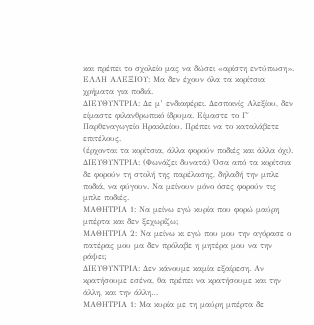και πρέπει το σχολείο μας να δώσει «αρίστη εντύπωση».
ΕΛΛΗ ΑΛΕΞΙΟΥ: Μα δεν έχουν όλα τα κορίτσια χρήματα για ποδιά.
ΔΙΕΥΘΥΝΤΡΙΑ: Δε μ’ ενδιαφέρει. Δεσποινίς Αλεξίου, δεν είμαστε φιλανθρωπικό ίδρυμα. Είμαστε το Γ΄ Παρθεναγωγείο Ηρακλείου. Πρέπει να το καταλάβετε επιτέλους.
(έρχονται τα κορίτσια, άλλα φορούν ποδιές και άλλα όχι).
ΔΙΕΥΘΥΝΤΡΙΑ: (Φωνάζει δυνατά) Όσα από τα κορίτσια δε φορούν τη στολή της παρέλασης, δηλαδή την μπλε ποδιά, να φύγουν. Να μείνουν μόνο όσες φορούν τις μπλε ποδιές.
ΜΑΘΗΤΡΙΑ 1: Να μείνω εγώ κυρία που φορώ μαύρη μπέρτα και δεν ξεχωρίζω;
ΜΑΘΗΤΡΙΑ 2: Να μείνω κι εγώ που μου την αγόρασε ο πατέρας μου μα δεν πρόλαβε η μητέρα μου να την ράψει;
ΔΙΕΥΘΥΝΤΡΙΑ: Δεν κάνουμε καμία εξαίρεση. Αν κρατήσουμε εσένα, θα πρέπει να κρατήσουμε και την άλλη, και την άλλη…
ΜΑΘΗΤΡΙΑ 1: Μα κυρία με τη μαύρη μπέρτα δε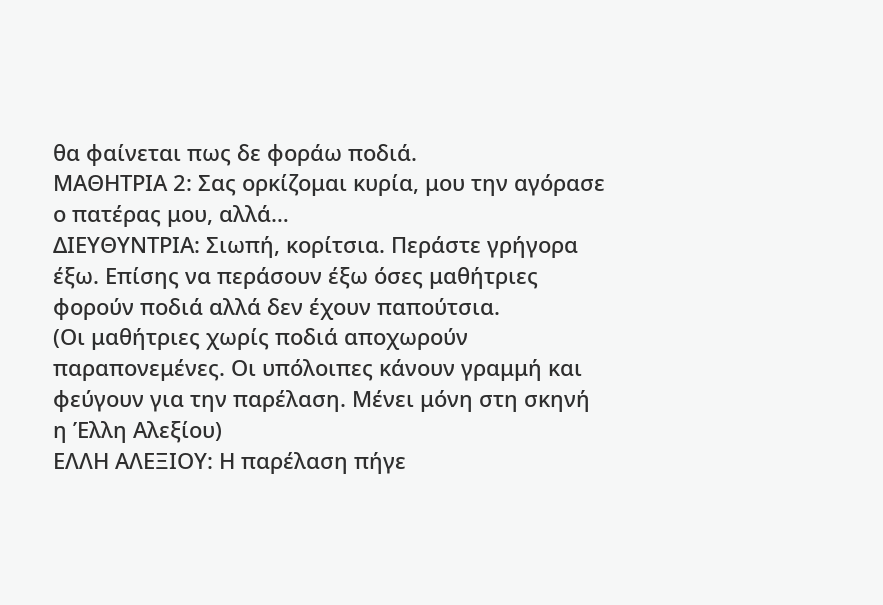θα φαίνεται πως δε φοράω ποδιά.
ΜΑΘΗΤΡΙΑ 2: Σας ορκίζομαι κυρία, μου την αγόρασε ο πατέρας μου, αλλά…
ΔΙΕΥΘΥΝΤΡΙΑ: Σιωπή, κορίτσια. Περάστε γρήγορα έξω. Επίσης να περάσουν έξω όσες μαθήτριες φορούν ποδιά αλλά δεν έχουν παπούτσια.
(Οι μαθήτριες χωρίς ποδιά αποχωρούν παραπονεμένες. Οι υπόλοιπες κάνουν γραμμή και φεύγουν για την παρέλαση. Μένει μόνη στη σκηνή η Έλλη Αλεξίου)
ΕΛΛΗ ΑΛΕΞΙΟΥ: Η παρέλαση πήγε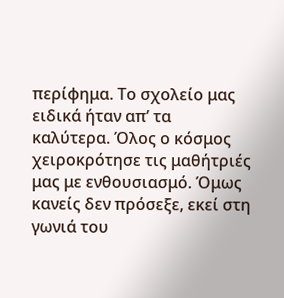περίφημα. Το σχολείο μας ειδικά ήταν απ’ τα καλύτερα. Όλος ο κόσμος χειροκρότησε τις μαθήτριές μας με ενθουσιασμό. Όμως κανείς δεν πρόσεξε, εκεί στη γωνιά του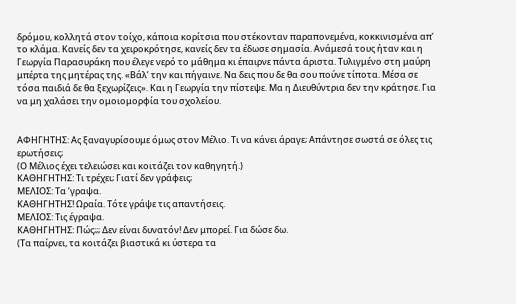δρόμου, κολλητά στον τοίχο, κάποια κορίτσια που στέκονταν παραπονεμένα, κοκκινισμένα απ’ το κλάμα. Κανείς δεν τα χειροκρότησε, κανείς δεν τα έδωσε σημασία. Ανάμεσά τους ήταν και η Γεωργία Παρασυράκη που έλεγε νερό το μάθημα κι έπαιρνε πάντα άριστα. Τυλιγμένο στη μαύρη μπέρτα της μητέρας της. «Βάλ’ την και πήγαινε. Να δεις που δε θα σου πούνε τίποτα. Μέσα σε τόσα παιδιά δε θα ξεχωρίζεις». Και η Γεωργία την πίστεψε. Μα η Διευθύντρια δεν την κράτησε. Για να μη χαλάσει την ομοιομορφία του σχολείου.


ΑΦΗΓΗΤΗΣ: Ας ξαναγυρίσουμε όμως στον Μέλιο. Τι να κάνει άραγε; Απάντησε σωστά σε όλες τις ερωτήσεις;
(Ο Μέλιος έχει τελειώσει και κοιτάζει τον καθηγητή.)
ΚΑΘΗΓΗΤΗΣ: Τι τρέχει; Γιατί δεν γράφεις;
ΜΕΛΙΟΣ: Τα ’γραψα.
ΚΑΘΗΓΗΤΗΣ! Ωραία. Τότε γράψε τις απαντήσεις.
ΜΕΛΙΟΣ: Τις έγραψα.
ΚΑΘΗΓΗΤΗΣ: Πώς;;; Δεν είναι δυνατόν! Δεν μπορεί. Για δώσε δω.
(Τα παίρνει, τα κοιτάζει βιαστικά κι ύστερα τα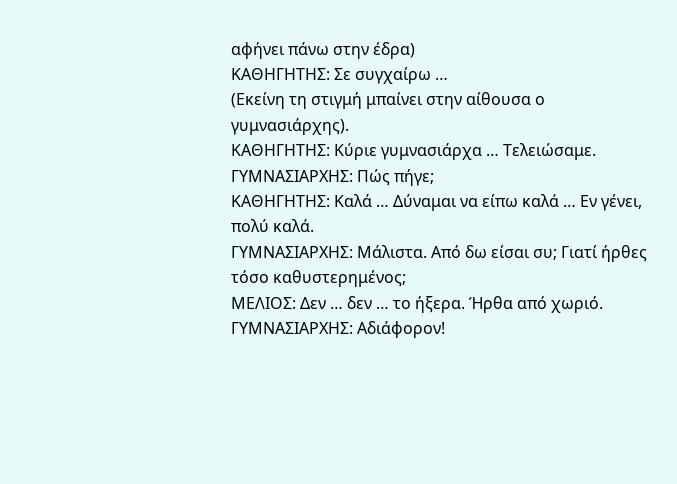αφήνει πάνω στην έδρα)
ΚΑΘΗΓΗΤΗΣ: Σε συγχαίρω …
(Εκείνη τη στιγμή μπαίνει στην αίθουσα ο γυμνασιάρχης).
ΚΑΘΗΓΗΤΗΣ: Κύριε γυμνασιάρχα … Τελειώσαμε.
ΓΥΜΝΑΣΙΑΡΧΗΣ: Πώς πήγε;
ΚΑΘΗΓΗΤΗΣ: Καλά … Δύναμαι να είπω καλά … Εν γένει, πολύ καλά.
ΓΥΜΝΑΣΙΑΡΧΗΣ: Μάλιστα. Από δω είσαι συ; Γιατί ήρθες τόσο καθυστερημένος;
ΜΕΛΙΟΣ: Δεν … δεν … το ήξερα. Ήρθα από χωριό.
ΓΥΜΝΑΣΙΑΡΧΗΣ: Αδιάφορον!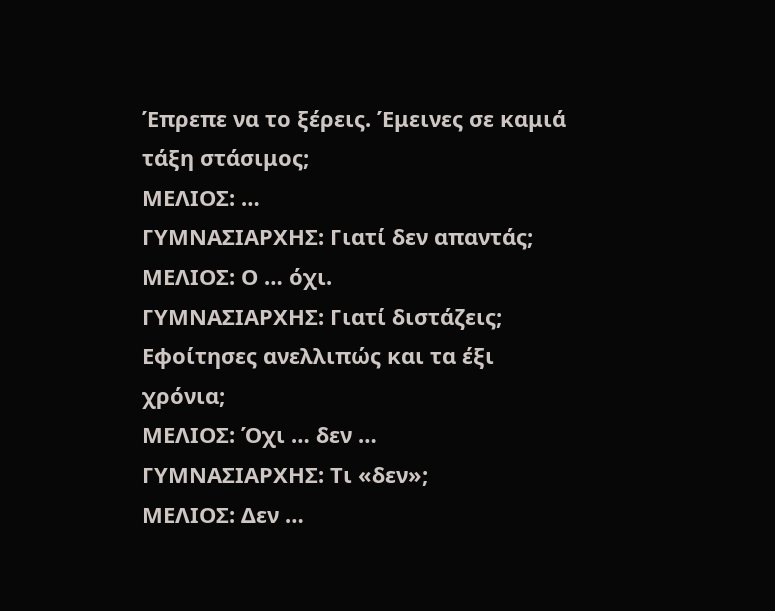Έπρεπε να το ξέρεις. Έμεινες σε καμιά τάξη στάσιμος;
ΜΕΛΙΟΣ: …
ΓΥΜΝΑΣΙΑΡΧΗΣ: Γιατί δεν απαντάς;
ΜΕΛΙΟΣ: Ο … όχι.
ΓΥΜΝΑΣΙΑΡΧΗΣ: Γιατί διστάζεις; Εφοίτησες ανελλιπώς και τα έξι χρόνια;
ΜΕΛΙΟΣ: Όχι … δεν …
ΓΥΜΝΑΣΙΑΡΧΗΣ: Τι «δεν»;
ΜΕΛΙΟΣ: Δεν …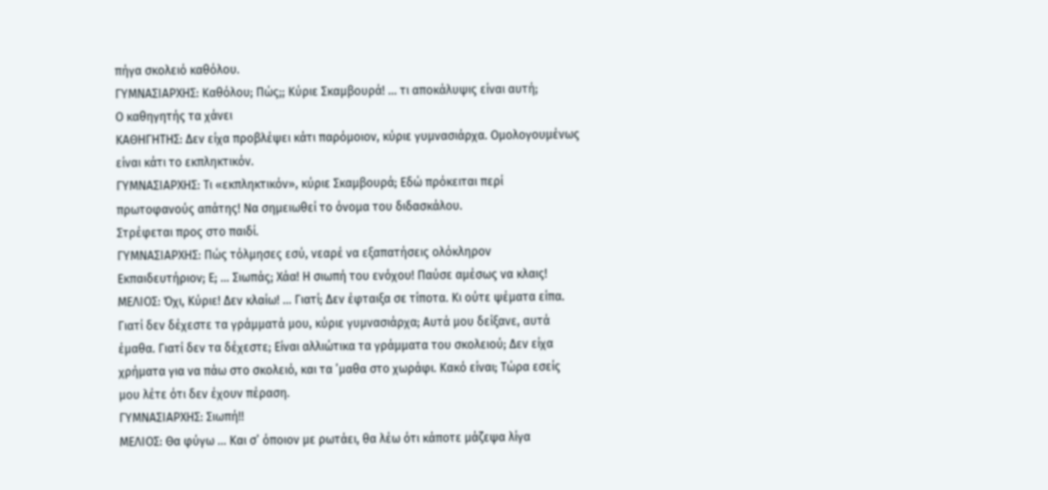πήγα σκολειό καθόλου.
ΓΥΜΝΑΣΙΑΡΧΗΣ: Καθόλου; Πώς;; Κύριε Σκαμβουρά! … τι αποκάλυψις είναι αυτή;
Ο καθηγητής τα χάνει
ΚΑΘΗΓΗΤΗΣ: Δεν είχα προβλέψει κάτι παρόμοιον, κύριε γυμνασιάρχα. Ομολογουμένως είναι κάτι το εκπληκτικόν.
ΓΥΜΝΑΣΙΑΡΧΗΣ: Τι «εκπληκτικόν», κύριε Σκαμβουρά; Εδώ πρόκειται περί πρωτοφανούς απάτης! Να σημειωθεί το όνομα του διδασκάλου.
Στρέφεται προς στο παιδί.
ΓΥΜΝΑΣΙΑΡΧΗΣ: Πώς τόλμησες εσύ, νεαρέ να εξαπατήσεις ολόκληρον Εκπαιδευτήριον; Ε; … Σιωπάς; Χάα! Η σιωπή του ενόχου! Παύσε αμέσως να κλαις!
ΜΕΛΙΟΣ: Όχι, Κύριε! Δεν κλαίω! … Γιατί; Δεν έφταιξα σε τίποτα. Κι ούτε ψέματα είπα. Γιατί δεν δέχεστε τα γράμματά μου, κύριε γυμνασιάρχα; Αυτά μου δείξανε, αυτά έμαθα. Γιατί δεν τα δέχεστε; Είναι αλλιώτικα τα γράμματα του σκολειού; Δεν είχα χρήματα για να πάω στο σκολειό, και τα ’μαθα στο χωράφι. Κακό είναι; Τώρα εσείς μου λέτε ότι δεν έχουν πέραση.
ΓΥΜΝΑΣΙΑΡΧΗΣ: Σιωπή!!
ΜΕΛΙΟΣ: Θα φύγω … Και σ’ όποιον με ρωτάει, θα λέω ότι κάποτε μάζεψα λίγα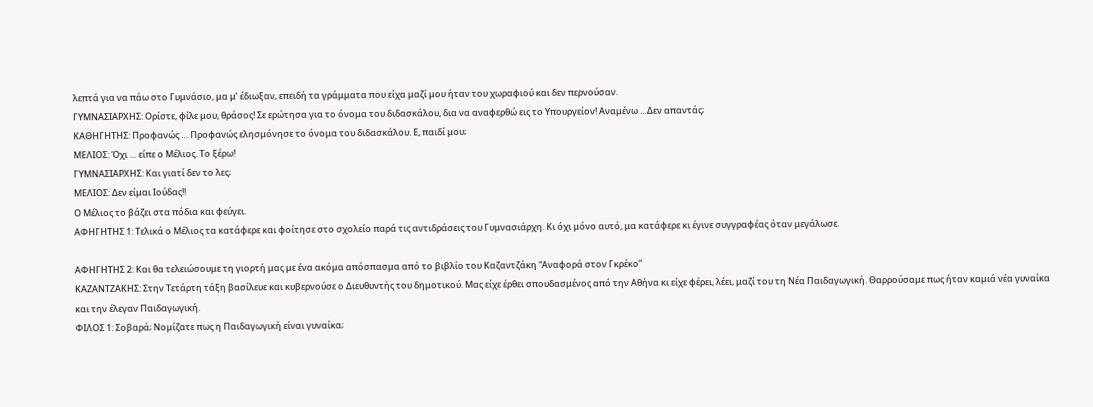λεπτά για να πάω στο Γυμνάσιο, μα μ’ έδιωξαν, επειδή τα γράμματα που είχα μαζί μου ήταν του χωραφιού και δεν περνούσαν.
ΓΥΜΝΑΣΙΑΡΧΗΣ: Ορίστε, φίλε μου, θράσος! Σε ερώτησα για το όνομα του διδασκάλου, δια να αναφερθώ εις το Υπουργείον! Αναμένω …Δεν απαντάς;
ΚΑΘΗΓΗΤΗΣ: Προφανώς … Προφανώς ελησμόνησε το όνομα του διδασκάλου. Ε, παιδί μου;
ΜΕΛΙΟΣ: Όχι … είπε ο Μέλιος. Το ξέρω!
ΓΥΜΝΑΣΙΑΡΧΗΣ: Και γιατί δεν το λες;
ΜΕΛΙΟΣ: Δεν είμαι Ιούδας!!
Ο Μέλιος το βάζει στα πόδια και φεύγει.
ΑΦΗΓΗΤΗΣ 1: Τελικά ο Μέλιος τα κατάφερε και φοίτησε στο σχολείο παρά τις αντιδράσεις του Γυμνασιάρχη. Κι όχι μόνο αυτό, μα κατάφερε κι έγινε συγγραφέας όταν μεγάλωσε.

ΑΦΗΓΗΤΗΣ 2: Και θα τελειώσουμε τη γιορτή μας με ένα ακόμα απόσπασμα από το βιβλίο του Καζαντζάκη “Αναφορά στον Γκρέκο”
ΚΑΖΑΝΤΖΑΚΗΣ: Στην Τετάρτη τάξη βασίλευε και κυβερνούσε ο Διευθυντής του δημοτικού. Μας είχε έρθει σπουδασμένος από την Αθήνα κι είχε φέρει, λέει, μαζί του τη Νέα Παιδαγωγική. Θαρρούσαμε πως ήταν καμιά νέα γυναίκα και την έλεγαν Παιδαγωγική.
ΦΙΛΟΣ 1: Σοβαρά; Νομίζατε πως η Παιδαγωγική είναι γυναίκα;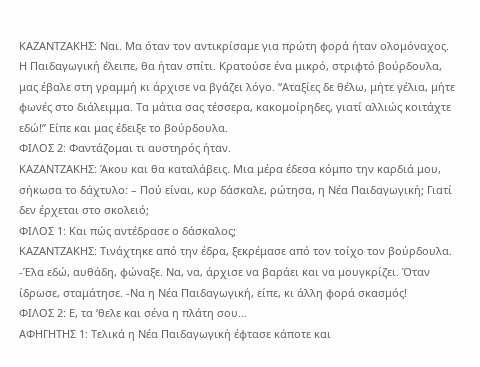ΚΑΖΑΝΤΖΑΚΗΣ: Ναι. Μα όταν τον αντικρίσαμε για πρώτη φορά ήταν ολομόναχος. Η Παιδαγωγική έλειπε, θα ήταν σπίτι. Κρατούσε ένα μικρό, στριφτό βούρδουλα, μας έβαλε στη γραμμή κι άρχισε να βγάζει λόγο. “Αταξίες δε θέλω, μήτε γέλια, μήτε φωνές στο διάλειμμα. Τα μάτια σας τέσσερα, κακομοίρηδες, γιατί αλλιώς κοιτάχτε εδώ!” Είπε και μας έδειξε το βούρδουλα.
ΦΙΛΟΣ 2: Φαντάζομαι τι αυστηρός ήταν.
ΚΑΖΑΝΤΖΑΚΗΣ: Άκου και θα καταλάβεις. Μια μέρα έδεσα κόμπο την καρδιά μου, σήκωσα το δάχτυλο: – Πού είναι, κυρ δάσκαλε, ρώτησα, η Νέα Παιδαγωγική; Γιατί δεν έρχεται στο σκολειό;
ΦΙΛΟΣ 1: Και πώς αντέδρασε ο δάσκαλος;
ΚΑΖΑΝΤΖΑΚΗΣ: Τινάχτηκε από την έδρα, ξεκρέμασε από τον τοίχο τον βούρδουλα. -Έλα εδώ, αυθάδη, φώναξε. Να, να, άρχισε να βαράει και να μουγκρίζει. Όταν ίδρωσε, σταμάτησε. -Να η Νέα Παιδαγωγική, είπε, κι άλλη φορά σκασμός!
ΦΙΛΟΣ 2: Ε, τα ‘θελε και σένα η πλάτη σου…
ΑΦΗΓΗΤΗΣ 1: Τελικά η Νέα Παιδαγωγική έφτασε κάποτε και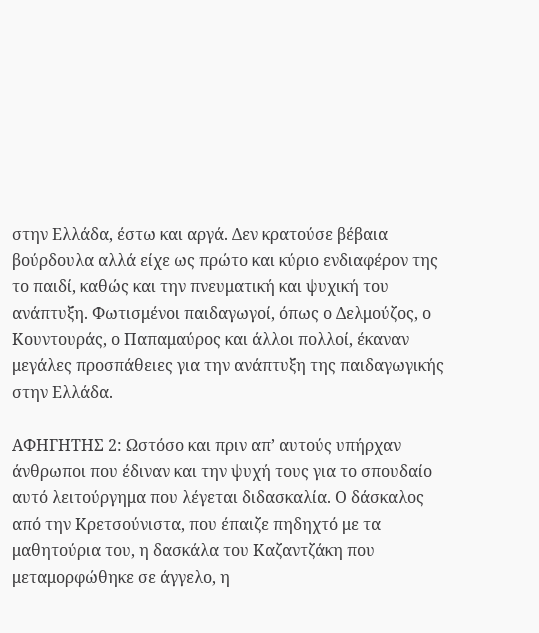στην Ελλάδα, έστω και αργά. Δεν κρατούσε βέβαια βούρδουλα αλλά είχε ως πρώτο και κύριο ενδιαφέρον της το παιδί, καθώς και την πνευματική και ψυχική του ανάπτυξη. Φωτισμένοι παιδαγωγοί, όπως ο Δελμούζος, ο Κουντουράς, ο Παπαμαύρος και άλλοι πολλοί, έκαναν μεγάλες προσπάθειες για την ανάπτυξη της παιδαγωγικής στην Ελλάδα.

ΑΦΗΓΗΤΗΣ 2: Ωστόσο και πριν απ’ αυτούς υπήρχαν άνθρωποι που έδιναν και την ψυχή τους για το σπουδαίο αυτό λειτούργημα που λέγεται διδασκαλία. Ο δάσκαλος από την Κρετσούνιστα, που έπαιζε πηδηχτό με τα μαθητούρια του, η δασκάλα του Καζαντζάκη που μεταμορφώθηκε σε άγγελο, η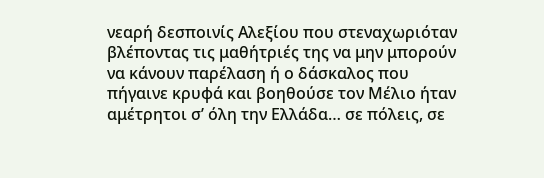νεαρή δεσποινίς Αλεξίου που στεναχωριόταν βλέποντας τις μαθήτριές της να μην μπορούν να κάνουν παρέλαση ή ο δάσκαλος που πήγαινε κρυφά και βοηθούσε τον Μέλιο ήταν αμέτρητοι σ’ όλη την Ελλάδα… σε πόλεις, σε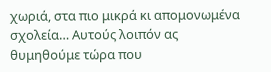χωριά, στα πιο μικρά κι απομονωμένα σχολεία… Αυτούς λοιπόν ας θυμηθούμε τώρα που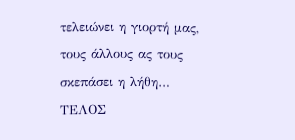τελειώνει η γιορτή μας, τους άλλους ας τους σκεπάσει η λήθη…
ΤΕΛΟΣ